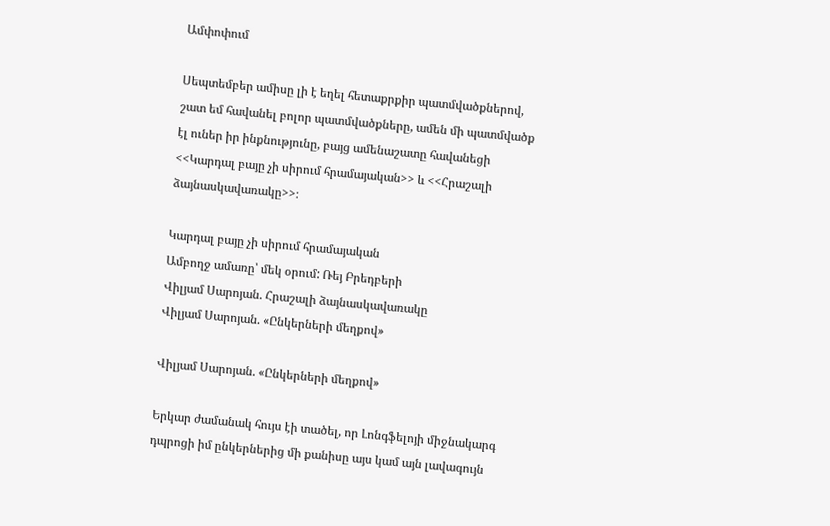Ամփոփում

Սեպտեմբեր ամիսը լի է եղել հետաքրքիր պատմվածքներով, շատ եմ հավանել բոլոր պատմվածքները, ամեն մի պատմվածք էլ ուներ իր ինքնությունը, բայց ամենաշատը հավանեցի <<Կարդալ բայը չի սիրում հրամայական>> և <<Հրաշալի ձայնասկավառակը>>։

Կարդալ բայը չի սիրում հրամայական
Ամբողջ ամառը՝ մեկ օրում: Ռեյ Բրեդբերի
Վիլյամ Սարոյան. Հրաշալի ձայնասկավառակը
Վիլյամ Սարոյան. «Ընկերների մեղքով»

Վիլյամ Սարոյան. «Ընկերների մեղքով»

Երկար ժամանակ հույս էի տածել, որ Լոնգֆելոյի միջնակարգ դպրոցի իմ ընկերներից մի քանիսը այս կամ այն լավագույն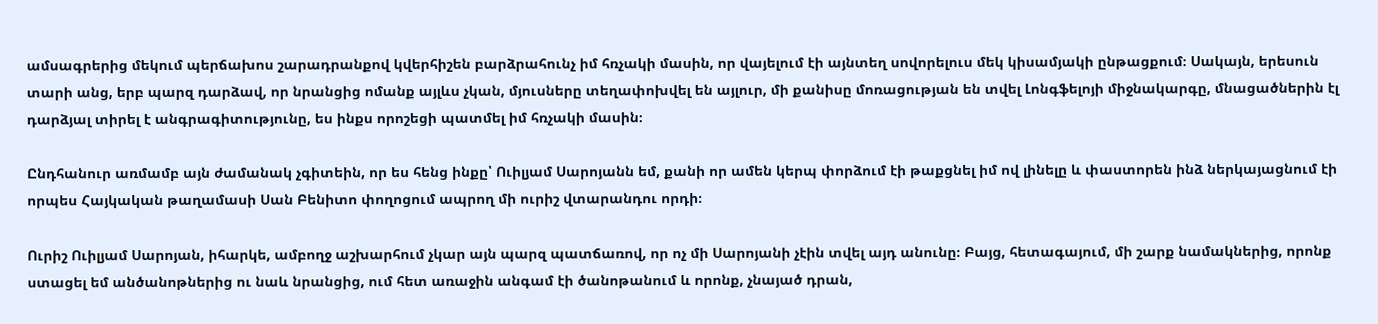ամսագրերից մեկում պերճախոս շարադրանքով կվերհիշեն բարձրահունչ իմ հռչակի մասին, որ վայելում էի այնտեղ սովորելուս մեկ կիսամյակի ընթացքում։ Սակայն, երեսուն տարի անց, երբ պարզ դարձավ, որ նրանցից ոմանք այլևս չկան, մյուսները տեղափոխվել են այլուր, մի քանիսը մոռացության են տվել Լոնգֆելոյի միջնակարգը, մնացածներին էլ դարձյալ տիրել է անգրագիտությունը, ես ինքս որոշեցի պատմել իմ հռչակի մասին։

Ընդհանուր առմամբ այն ժամանակ չգիտեին, որ ես հենց ինքը՝ Ուիլյամ Սարոյանն եմ, քանի որ ամեն կերպ փորձում էի թաքցնել իմ ով լինելը և փաստորեն ինձ ներկայացնում էի որպես Հայկական թաղամասի Սան Բենիտո փողոցում ապրող մի ուրիշ վտարանդու որդի։

Ուրիշ Ուիլյամ Սարոյան, իհարկե, ամբողջ աշխարհում չկար այն պարզ պատճառով, որ ոչ մի Սարոյանի չէին տվել այդ անունը։ Բայց, հետագայում, մի շարք նամակներից, որոնք ստացել եմ անծանոթներից ու նաև նրանցից, ում հետ առաջին անգամ էի ծանոթանում և որոնք, չնայած դրան,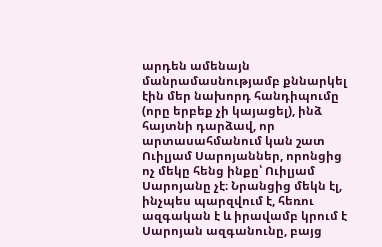արդեն ամենայն մանրամասնությամբ քննարկել էին մեր նախորդ հանդիպումը (որը երբեք չի կայացել), ինձ հայտնի դարձավ, որ արտասահմանում կան շատ Ուիլյամ Սարոյաններ, որոնցից ոչ մեկը հենց ինքը՝ Ուիլյամ Սարոյանը չէ։ Նրանցից մեկն էլ, ինչպես պարզվում է, հեռու ազգական է և իրավամբ կրում է Սարոյան ազգանունը, բայց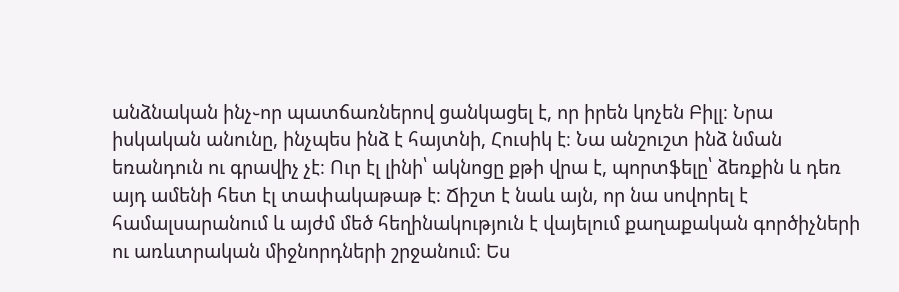անձնական ինչ֊որ պատճառներով ցանկացել է, որ իրեն կոչեն Բիլլ։ Նրա իսկական անունը, ինչպես ինձ է հայտնի, Հուսիկ է։ Նա անշուշտ ինձ նման եռանդուն ու գրավիչ չէ։ Ուր էլ լինի՝ ակնոցը քթի վրա է, պորտֆելը՝ ձեռքին և դեռ այդ ամենի հետ էլ տափակաթաթ է։ Ճիշտ է նաև այն, որ նա սովորել է համալսարանում և այժմ մեծ հեղինակություն է վայելում քաղաքական գործիչների ու առևտրական միջնորդների շրջանում։ Ես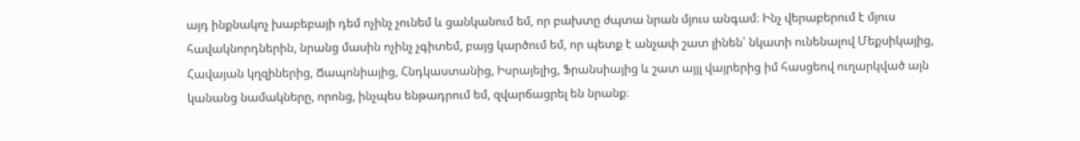այդ ինքնակոչ խաբեբայի դեմ ոչինչ չունեմ և ցանկանում եմ, որ բախտը ժպտա նրան մյուս անգամ։ Ինչ վերաբերում է մյուս հավակնորդներին, նրանց մասին ոչինչ չգիտեմ, բայց կարծում եմ, որ պետք է անչափ շատ լինեն՝ նկատի ունենալով Մեքսիկայից, Հավայան կղզիներից, Ճապոնիայից, Հնդկաստանից, Իսրայելից, Ֆրանսիայից և շատ այյլ վայրերից իմ հասցեով ուղարկված այն կանանց նամակները, որոնց, ինչպես ենթադրում եմ, զվարճացրել են նրանք։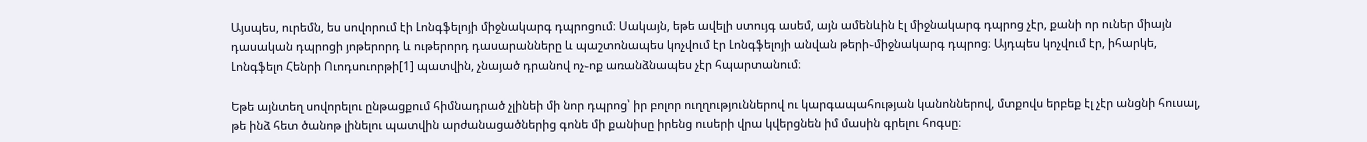Այսպես, ուրեմն, ես սովորում էի Լոնգֆելոյի միջնակարգ դպրոցում։ Սակայն, եթե ավելի ստույգ ասեմ, այն ամենևին էլ միջնակարգ դպրոց չէր, քանի որ ուներ միայն դասական դպրոցի յոթերորդ և ութերորդ դասարանները և պաշտոնապես կոչվում էր Լոնգֆելոյի անվան թերի֊միջնակարգ դպրոց։ Այդպես կոչվում էր, իհարկե, Լոնգֆելո Հենրի Ուոդսուորթի[1] պատվին, չնայած դրանով ոչ֊ոք առանձնապես չէր հպարտանում։

Եթե այնտեղ սովորելու ընթացքում հիմնադրած չլինեի մի նոր դպրոց՝ իր բոլոր ուղղություններով ու կարգապահության կանոններով, մտքովս երբեք էլ չէր անցնի հուսալ, թե ինձ հետ ծանոթ լինելու պատվին արժանացածներից գոնե մի քանիսը իրենց ուսերի վրա կվերցնեն իմ մասին գրելու հոգսը։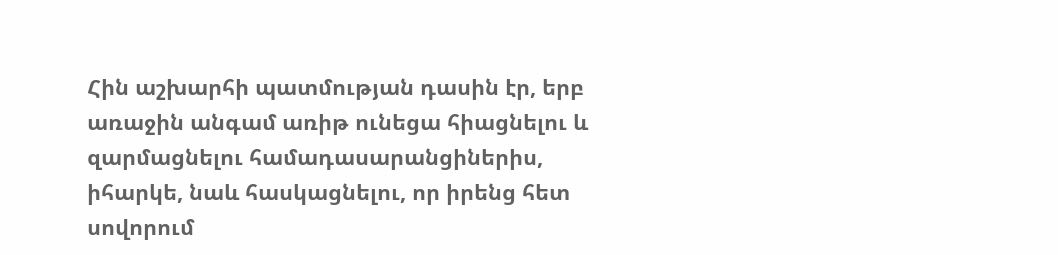Հին աշխարհի պատմության դասին էր, երբ առաջին անգամ առիթ ունեցա հիացնելու և զարմացնելու համադասարանցիներիս, իհարկե, նաև հասկացնելու, որ իրենց հետ սովորում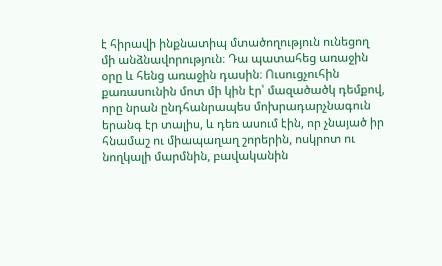է հիրավի ինքնատիպ մտածողություն ունեցող մի անձնավորություն։ Դա պատահեց առաջին օրը և հենց առաջին դասին։ Ուսուցչուհին քառասունին մոտ մի կին էր՝ մազածածկ դեմքով, որը նրան ընդհանրապես մոխրադարչնագուն երանգ էր տալիս, և դեռ ասում էին, որ չնայած իր հնամաշ ու միապաղաղ շորերին, ոսկրոտ ու նողկալի մարմնին, բավականին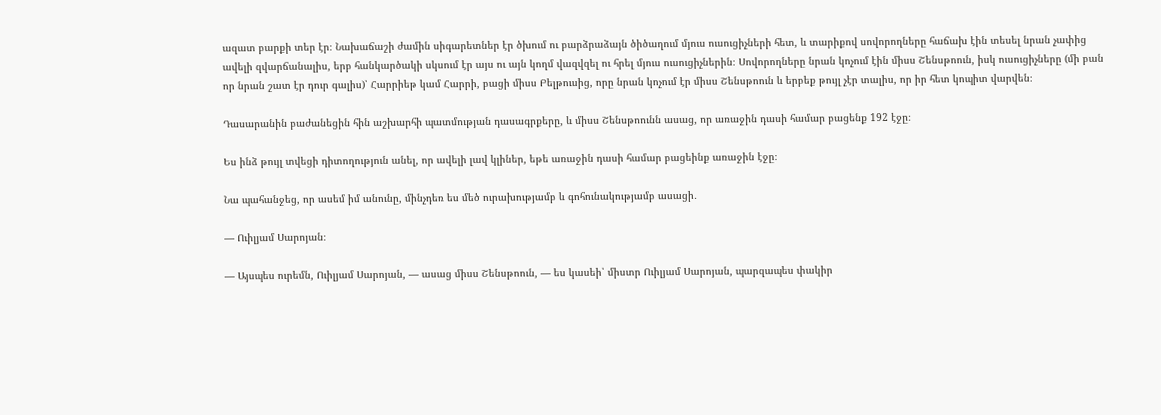ազատ բարքի տեր էր։ Նախաճաշի ժամին սիգարետներ էր ծխում ու բարձրաձայն ծիծաղում մյուս ուսուցիչների հետ, և տարիքով սովորողները հաճախ էին տեսել նրան չափից ավելի զվարճանալիս, երբ հանկարծակի սկսում էր այս ու այն կողմ վազվզել ու հրել մյուս ուսուցիչներին։ Սովորողները նրան կոչում էին միսս Շենսթոուն, իսկ ուսուցիչները (մի բան որ նրան շատ էր դուր գալիս)՝ Հարրիեթ կամ Հարրի, բացի միսս Բելթուսից, որը նրան կոչում էր միսս Շենսթոուն և երբեք թույլ չէր տալիս, որ իր հետ կոպիտ վարվեն։

Դասարանին բաժանեցին հին աշխարհի պատմության դասագրքերը, և միսս Շենսթոունն ասաց, որ առաջին դասի համար բացենք 192 էջը։

Ես ինձ թույլ տվեցի դիտողություն անել, որ ավելի լավ կլիներ, եթե առաջին դասի համար բացեինք առաջին էջը։

Նա պահանջեց, որ ասեմ իմ անունը, մինչդեռ ես մեծ ուրախությամբ և գոհունակությամբ ասացի․

― Ուիլյամ Սարոյան։

― Այսպես ուրեմն, Ուիլյամ Սարոյան, ― ասաց միսս Շենսթոուն, ― ես կասեի՝ միստր Ուիլյամ Սարոյան, պարզապես փակիր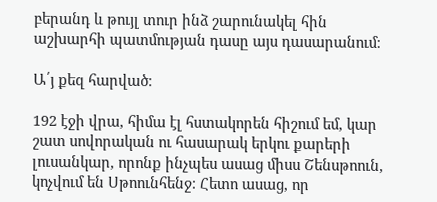բերանդ և թույլ տուր ինձ շարունակել հին աշխարհի պատմության դասը այս դասարանում։

Ա՛յ քեզ հարված։

192 էջի վրա, հիմա էլ հստակորեն հիշում եմ, կար շատ սովորական ու հասարակ երկու քարերի լուսանկար, որոնք ինչպես ասաց միսս Շենսթոուն, կոչվում են Սթոունհենջ։ Հետո ասաց, որ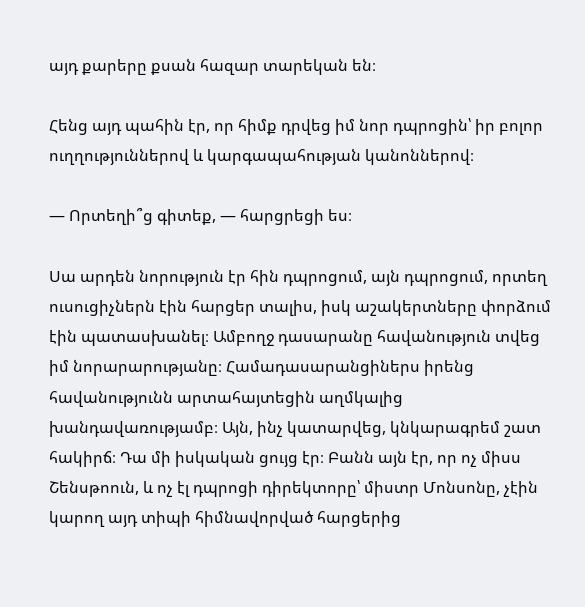այդ քարերը քսան հազար տարեկան են։

Հենց այդ պահին էր, որ հիմք դրվեց իմ նոր դպրոցին՝ իր բոլոր ուղղություններով և կարգապահության կանոններով։

― Որտեղի՞ց գիտեք, ― հարցրեցի ես։

Սա արդեն նորություն էր հին դպրոցում, այն դպրոցում, որտեղ ուսուցիչներն էին հարցեր տալիս, իսկ աշակերտները փորձում էին պատասխանել։ Ամբողջ դասարանը հավանություն տվեց իմ նորարարությանը։ Համադասարանցիներս իրենց հավանությունն արտահայտեցին աղմկալից խանդավառությամբ։ Այն, ինչ կատարվեց, կնկարագրեմ շատ հակիրճ։ Դա մի իսկական ցույց էր։ Բանն այն էր, որ ոչ միսս Շենսթոուն, և ոչ էլ դպրոցի դիրեկտորը՝ միստր Մոնսոնը, չէին կարող այդ տիպի հիմնավորված հարցերից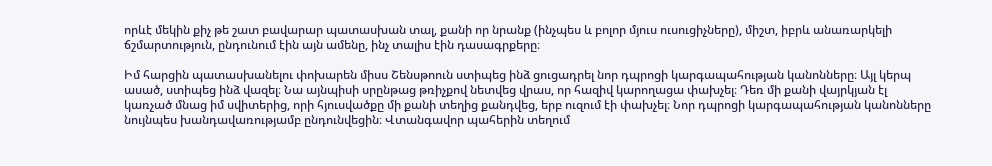որևէ մեկին քիչ թե շատ բավարար պատասխան տալ, քանի որ նրանք (ինչպես և բոլոր մյուս ուսուցիչները), միշտ, իբրև անառարկելի ճշմարտություն, ընդունում էին այն ամենը, ինչ տալիս էին դասագրքերը։

Իմ հարցին պատասխանելու փոխարեն միսս Շենսթոուն ստիպեց ինձ ցուցադրել նոր դպրոցի կարգապահության կանոնները։ Այլ կերպ ասած, ստիպեց ինձ վազել։ Նա այնպիսի սրընթաց թռիչքով նետվեց վրաս, որ հազիվ կարողացա փախչել։ Դեռ մի քանի վայրկյան էլ կառչած մնաց իմ սվիտերից, որի հյուսվածքը մի քանի տեղից քանդվեց, երբ ուզում էի փախչել։ Նոր դպրոցի կարգապահության կանոնները նույնպես խանդավառությամբ ընդունվեցին։ Վտանգավոր պահերին տեղում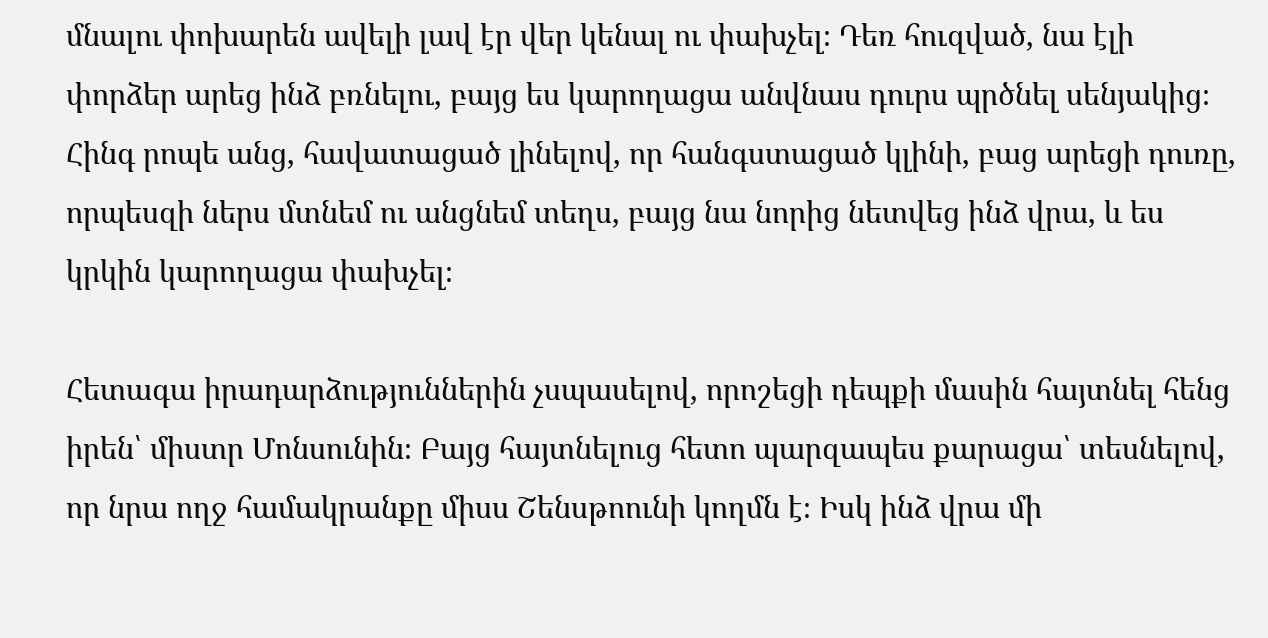մնալու փոխարեն ավելի լավ էր վեր կենալ ու փախչել։ Դեռ հուզված, նա էլի փորձեր արեց ինձ բռնելու, բայց ես կարողացա անվնաս դուրս պրծնել սենյակից։ Հինգ րոպե անց, հավատացած լինելով, որ հանգստացած կլինի, բաց արեցի դուռը, որպեսզի ներս մտնեմ ու անցնեմ տեղս, բայց նա նորից նետվեց ինձ վրա, և ես կրկին կարողացա փախչել։

Հետագա իրադարձություններին չսպասելով, որոշեցի դեպքի մասին հայտնել հենց իրեն՝ միստր Մոնսունին։ Բայց հայտնելուց հետո պարզապես քարացա՝ տեսնելով, որ նրա ողջ համակրանքը միսս Շենսթոունի կողմն է։ Իսկ ինձ վրա մի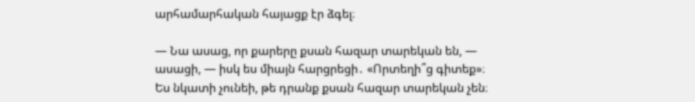արհամարհական հայացք էր ձգել։

― Նա ասաց, որ քարերը քսան հազար տարեկան են, ― ասացի, ― իսկ ես միայն հարցրեցի․ «Որտեղի՞ց գիտեք»։ Ես նկատի չունեի, թե դրանք քսան հազար տարեկան չեն։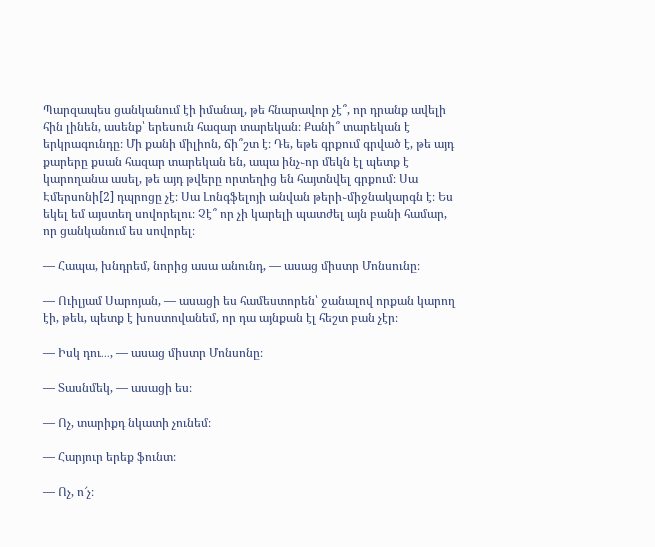Պարզապես ցանկանում էի իմանալ, թե հնարավոր չէ՞, որ դրանք ավելի հին լինեն, ասենք՝ երեսուն հազար տարեկան։ Քանի՞ տարեկան է երկրագունդը։ Մի քանի միլիոն, ճի՞շտ է։ Դե, եթե գրքում գրված է, թե այդ քարերը քսան հազար տարեկան են, ապա ինչ֊որ մեկն էլ պետք է կարողանա ասել, թե այդ թվերը որտեղից են հայտնվել գրքում։ Սա Էմերսոնի[2] դպրոցը չէ։ Սա Լոնգֆելոյի անվան թերի֊միջնակարգն է։ Ես եկել եմ այստեղ սովորելու։ Չէ՞ որ չի կարելի պատժել այն բանի համար, որ ցանկանում ես սովորել։

― Հապա, խնդրեմ, նորից ասա անունդ, ― ասաց միստր Մոնսունը։

― Ուիլյամ Սարոյան, ― ասացի ես համեստորեն՝ ջանալով որքան կարող էի, թեև, պետք է խոստովանեմ, որ դա այնքան էլ հեշտ բան չէր։

― Իսկ դու․․․, ― ասաց միստր Մոնսոնը։

― Տասնմեկ, ― ասացի ես։

― Ոչ, տարիքդ նկատի չունեմ։

― Հարյուր երեք ֆունտ։

― Ոչ, ո՜չ։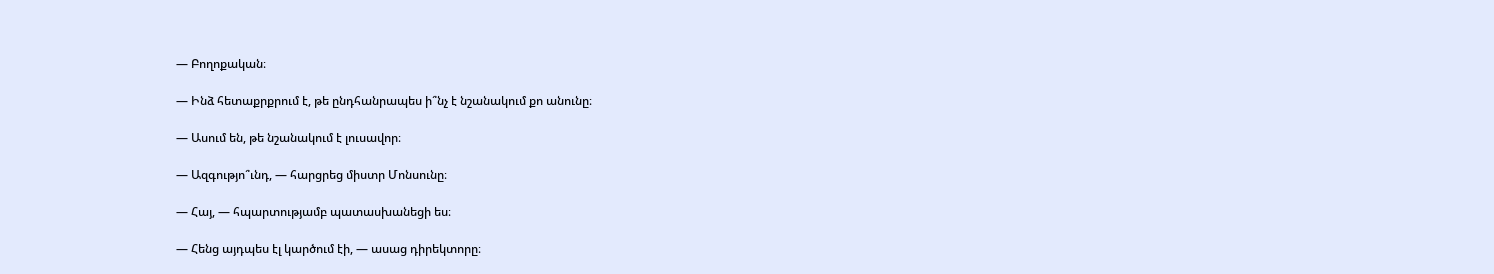― Բողոքական։

― Ինձ հետաքրքրում է, թե ընդհանրապես ի՞նչ է նշանակում քո անունը։

― Ասում են, թե նշանակում է լուսավոր։

― Ազգությո՞ւնդ, ― հարցրեց միստր Մոնսունը։

― Հայ, ― հպարտությամբ պատասխանեցի ես։

― Հենց այդպես էլ կարծում էի, ― ասաց դիրեկտորը։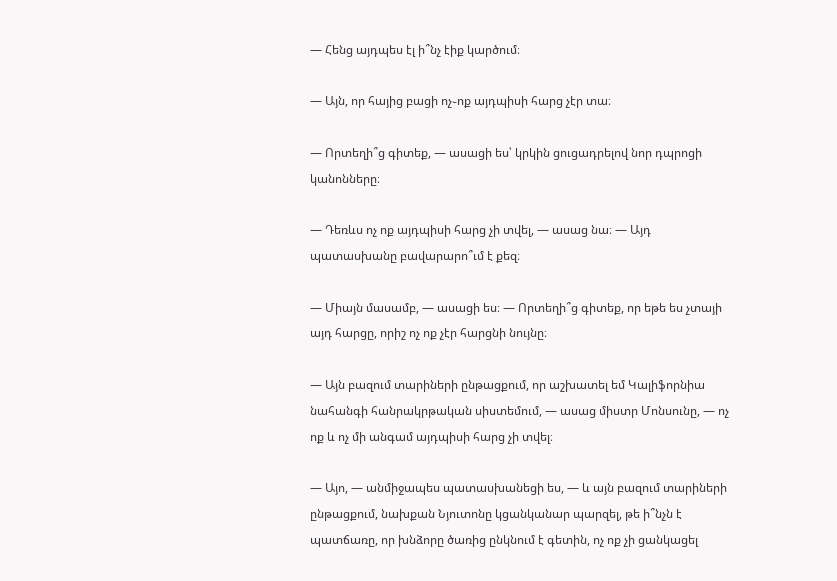― Հենց այդպես էլ ի՞նչ էիք կարծում։

― Այն, որ հայից բացի ոչ֊ոք այդպիսի հարց չէր տա։

― Որտեղի՞ց գիտեք, ― ասացի ես՝ կրկին ցուցադրելով նոր դպրոցի կանոնները։

― Դեռևս ոչ ոք այդպիսի հարց չի տվել, ― ասաց նա։ ― Այդ պատասխանը բավարարո՞ւմ է քեզ։

― Միայն մասամբ, ― ասացի ես։ ― Որտեղի՞ց գիտեք, որ եթե ես չտայի այդ հարցը, որիշ ոչ ոք չէր հարցնի նույնը։

― Այն բազում տարիների ընթացքում, որ աշխատել եմ Կալիֆորնիա նահանգի հանրակրթական սիստեմում, ― ասաց միստր Մոնսունը, ― ոչ ոք և ոչ մի անգամ այդպիսի հարց չի տվել։

― Այո, ― անմիջապես պատասխանեցի ես, ― և այն բազում տարիների ընթացքում, նախքան Նյուտոնը կցանկանար պարզել, թե ի՞նչն է պատճառը, որ խնձորը ծառից ընկնում է գետին, ոչ ոք չի ցանկացել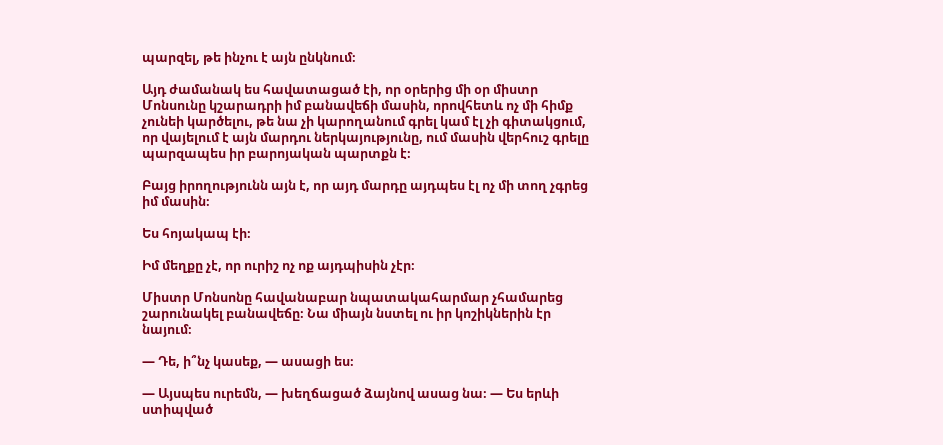պարզել, թե ինչու է այն ընկնում։

Այդ ժամանակ ես հավատացած էի, որ օրերից մի օր միստր Մոնսունը կշարադրի իմ բանավեճի մասին, որովհետև ոչ մի հիմք չունեի կարծելու, թե նա չի կարողանում գրել կամ էլ չի գիտակցում, որ վայելում է այն մարդու ներկայությունը, ում մասին վերհուշ գրելը պարզապես իր բարոյական պարտքն է։

Բայց իրողությունն այն է, որ այդ մարդը այդպես էլ ոչ մի տող չգրեց իմ մասին։

Ես հոյակապ էի։

Իմ մեղքը չէ, որ ուրիշ ոչ ոք այդպիսին չէր։

Միստր Մոնսոնը հավանաբար նպատակահարմար չհամարեց շարունակել բանավեճը։ Նա միայն նստել ու իր կոշիկներին էր նայում։

― Դե, ի՞նչ կասեք, ― ասացի ես։

― Այսպես ուրեմն, ― խեղճացած ձայնով ասաց նա։ ― Ես երևի ստիպված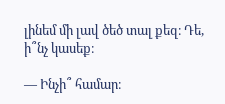լինեմ մի լավ ծեծ տալ քեզ։ Դե, ի՞նչ կասեք։

― Ինչի՞ համար։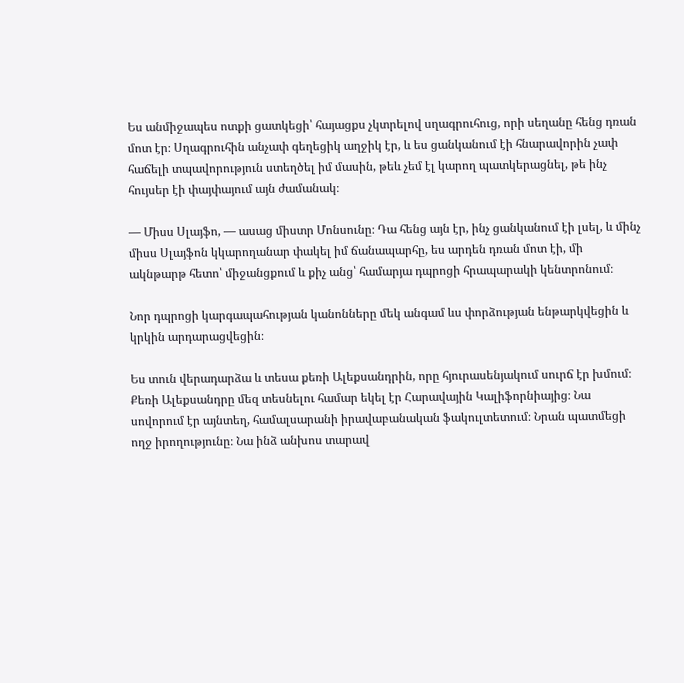Ես անմիջապես ոտքի ցատկեցի՝ հայացքս չկտրելով սղագրուհուց, որի սեղանը հենց դռան մոտ էր։ Սղագրուհին անչափ գեղեցիկ աղջիկ էր, և ես ցանկանում էի հնարավորին չափ հաճելի տպավորություն ստեղծել իմ մասին, թեև չեմ էլ կարող պատկերացնել, թե ինչ հույսեր էի փայփայում այն ժամանակ։

― Միսս Սլայֆո, ― ասաց միստր Մոնսունը։ Դա հենց այն էր, ինչ ցանկանում էի լսել, և մինչ միսս Սլայֆոն կկարողանար փակել իմ ճանապարհը, ես արդեն դռան մոտ էի, մի ակնթարթ հետո՝ միջանցքում և քիչ անց՝ համարյա դպրոցի հրապարակի կենտրոնում։

Նոր դպրոցի կարգապահության կանոնները մեկ անգամ ևս փորձության ենթարկվեցին և կրկին արդարացվեցին։

Ես տուն վերադարձա և տեսա քեռի Ալեքսանդրին, որը հյուրասենյակում սուրճ էր խմում։ Քեռի Ալեքսանդրը մեզ տեսնելու համար եկել էր Հարավային Կալիֆորնիայից։ Նա սովորում էր այնտեղ, համալսարանի իրավաբանական ֆակուլտետում։ Նրան պատմեցի ողջ իրողությունը։ Նա ինձ անխոս տարավ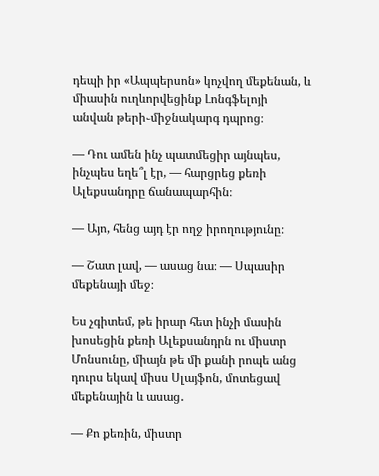դեպի իր «Ապպերսոն» կոչվող մեքենան, և միասին ուղևորվեցինք Լոնգֆելոյի անվան թերի֊միջնակարգ դպրոց։

― Դու ամեն ինչ պատմեցիր այնպես, ինչպես եղե՞լ էր, ― հարցրեց քեռի Ալեքսանդրը ճանապարհին։

― Այո, հենց այդ էր ողջ իրողությունը։

― Շատ լավ, ― ասաց նա։ ― Սպասիր մեքենայի մեջ։

Ես չգիտեմ, թե իրար հետ ինչի մասին խոսեցին քեռի Ալեքսանդրն ու միստր Մոնսունը, միայն թե մի քանի րոպե անց դուրս եկավ միսս Սլայֆոն, մոտեցավ մեքենային և ասաց․

― Քո քեռին, միստր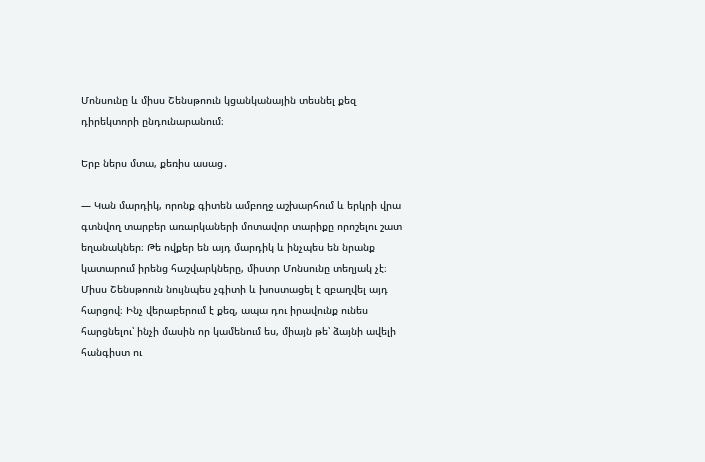Մոնսունը և միսս Շենսթոուն կցանկանային տեսնել քեզ դիրեկտորի ընդունարանում։

Երբ ներս մտա, քեռիս ասաց․

― Կան մարդիկ, որոնք գիտեն ամբողջ աշխարհում և երկրի վրա գտնվող տարբեր առարկաների մոտավոր տարիքը որոշելու շատ եղանակներ։ Թե ովքեր են այդ մարդիկ և ինչպես են նրանք կատարում իրենց հաշվարկները, միստր Մոնսունը տեղյակ չէ։ Միսս Շենսթոուն նույնպես չգիտի և խոստացել է զբաղվել այդ հարցով։ Ինչ վերաբերում է քեզ, ապա դու իրավունք ունես հարցնելու՝ ինչի մասին որ կամենում ես, միայն թե՝ ձայնի ավելի հանգիստ ու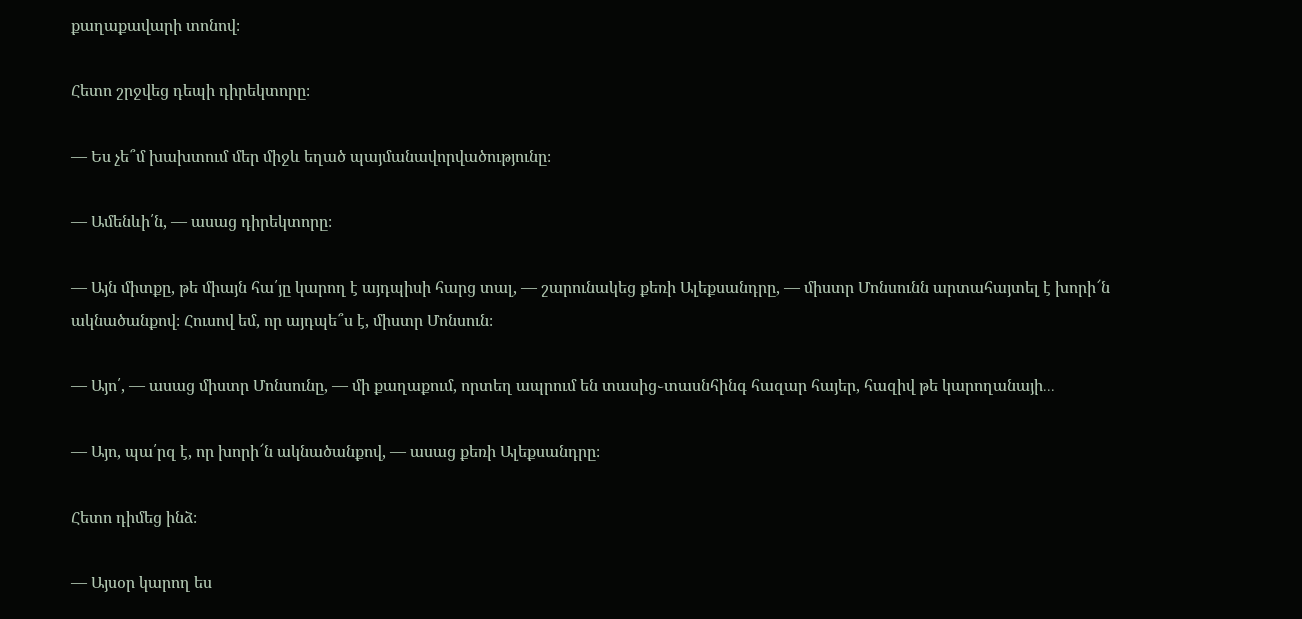քաղաքավարի տոնով։

Հետո շրջվեց դեպի դիրեկտորը։

― Ես չե՞մ խախտում մեր միջև եղած պայմանավորվածությունը։

― Ամենևի՛ն, ― ասաց դիրեկտորը։

― Այն միտքը, թե միայն հա՛յը կարող է այդպիսի հարց տալ, ― շարունակեց քեռի Ալեքսանդրը, ― միստր Մոնսունն արտահայտել է խորի՜ն ակնածանքով։ Հուսով եմ, որ այդպե՞ս է, միստր Մոնսուն։

― Այո՛, ― ասաց միստր Մոնսունը, ― մի քաղաքում, որտեղ ապրում են տասից֊տասնհինգ հազար հայեր, հազիվ թե կարողանայի․․․

― Այո, պա՛րզ է, որ խորի՜ն ակնածանքով, ― ասաց քեռի Ալեքսանդրը։

Հետո դիմեց ինձ։

― Այսօր կարող ես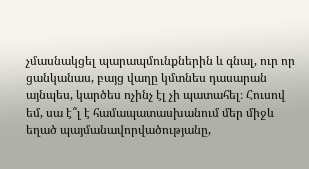չմասնակցել պարապմունքներին և գնալ, ուր որ ցանկանաս, բայց վաղը կմտնես դասարան այնպես, կարծես ոչինչ էլ չի պատահել։ Հուսով եմ, սա է՞լ է համապատասխանում մեր միջև եղած պայմանավորվածությանը,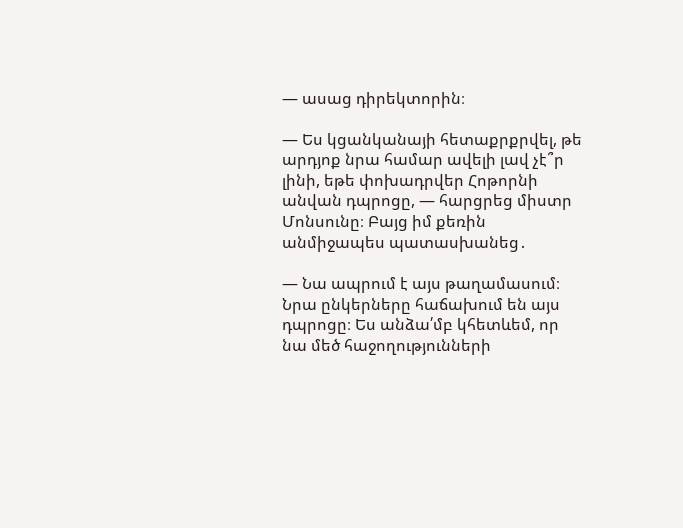― ասաց դիրեկտորին։

― Ես կցանկանայի հետաքրքրվել, թե արդյոք նրա համար ավելի լավ չէ՞ր լինի, եթե փոխադրվեր Հոթորնի անվան դպրոցը, ― հարցրեց միստր Մոնսունը։ Բայց իմ քեռին անմիջապես պատասխանեց․

― Նա ապրում է այս թաղամասում։ Նրա ընկերները հաճախում են այս դպրոցը։ Ես անձա՛մբ կհետևեմ, որ նա մեծ հաջողությունների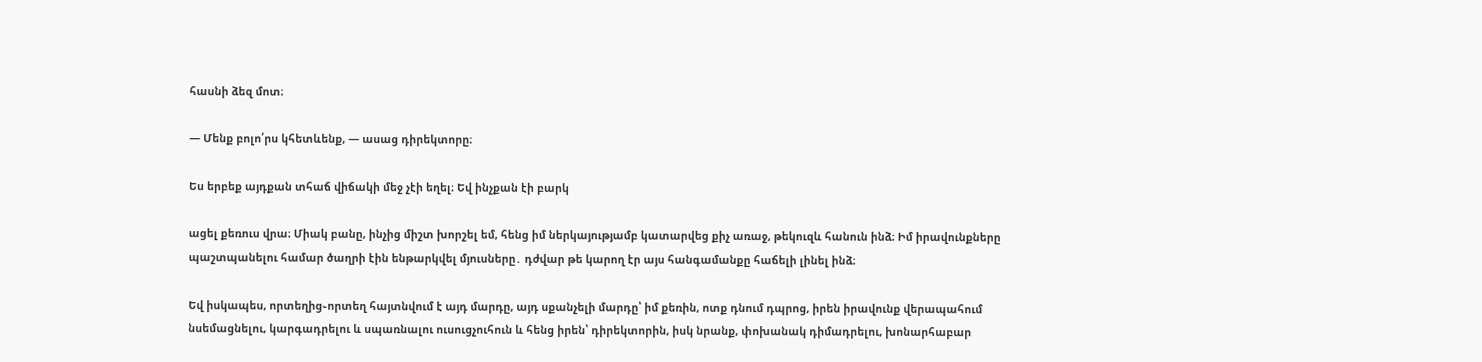հասնի ձեզ մոտ։

― Մենք բոլո՛րս կհետևենք, ― ասաց դիրեկտորը։

Ես երբեք այդքան տհաճ վիճակի մեջ չէի եղել։ Եվ ինչքան էի բարկ

ացել քեռուս վրա։ Միակ բանը, ինչից միշտ խորշել եմ, հենց իմ ներկայությամբ կատարվեց քիչ առաջ, թեկուզև հանուն ինձ։ Իմ իրավունքները պաշտպանելու համար ծաղրի էին ենթարկվել մյուսները․ դժվար թե կարող էր այս հանգամանքը հաճելի լինել ինձ։

Եվ իսկապես, որտեղից֊որտեղ հայտնվում է այդ մարդը, այդ սքանչելի մարդը՝ իմ քեռին, ոտք դնում դպրոց, իրեն իրավունք վերապահում նսեմացնելու, կարգադրելու և սպառնալու ուսուցչուհուն և հենց իրեն՝ դիրեկտորին, իսկ նրանք, փոխանակ դիմադրելու, խոնարհաբար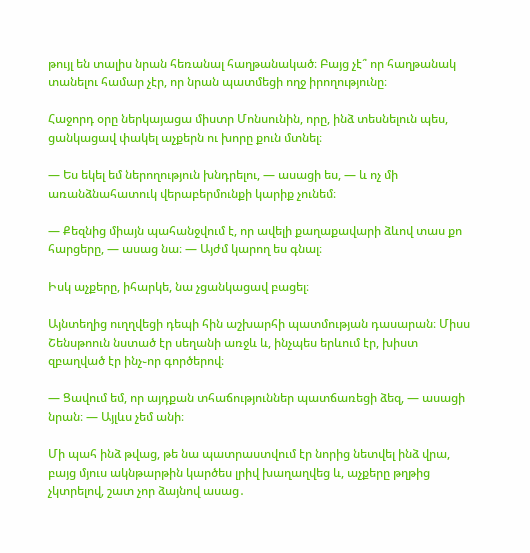թույլ են տալիս նրան հեռանալ հաղթանակած։ Բայց չէ՞ որ հաղթանակ տանելու համար չէր, որ նրան պատմեցի ողջ իրողությունը։

Հաջորդ օրը ներկայացա միստր Մոնսունին, որը, ինձ տեսնելուն պես, ցանկացավ փակել աչքերն ու խորը քուն մտնել։

― Ես եկել եմ ներողություն խնդրելու, ― ասացի ես, ― և ոչ մի առանձնահատուկ վերաբերմունքի կարիք չունեմ։

― Քեզնից միայն պահանջվում է, որ ավելի քաղաքավարի ձևով տաս քո հարցերը, ― ասաց նա։ ― Այժմ կարող ես գնալ։

Իսկ աչքերը, իհարկե, նա չցանկացավ բացել։

Այնտեղից ուղղվեցի դեպի հին աշխարհի պատմության դասարան։ Միսս Շենսթոուն նստած էր սեղանի առջև և, ինչպես երևում էր, խիստ զբաղված էր ինչ֊որ գործերով։

― Ցավում եմ, որ այդքան տհաճություններ պատճառեցի ձեզ, ― ասացի նրան։ ― Այլևս չեմ անի։

Մի պահ ինձ թվաց, թե նա պատրաստվում էր նորից նետվել ինձ վրա, բայց մյուս ակնթարթին կարծես լրիվ խաղաղվեց և, աչքերը թղթից չկտրելով, շատ չոր ձայնով ասաց․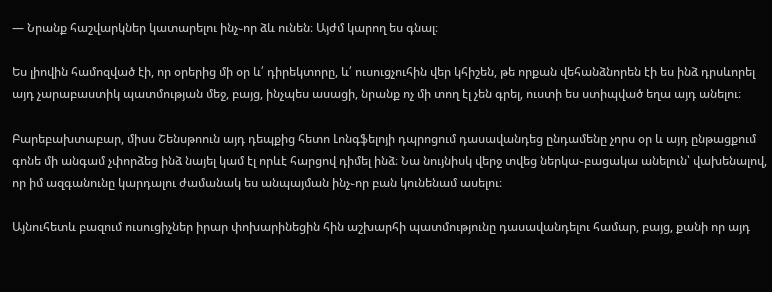― Նրանք հաշվարկներ կատարելու ինչ֊որ ձև ունեն։ Այժմ կարող ես գնալ։

Ես լիովին համոզված էի, որ օրերից մի օր և՛ դիրեկտորը, և՛ ուսուցչուհին վեր կհիշեն, թե որքան վեհանձնորեն էի ես ինձ դրսևորել այդ չարաբաստիկ պատմության մեջ, բայց, ինչպես ասացի, նրանք ոչ մի տող էլ չեն գրել, ուստի ես ստիպված եղա այդ անելու։

Բարեբախտաբար, միսս Շենսթոուն այդ դեպքից հետո Լոնգֆելոյի դպրոցում դասավանդեց ընդամենը չորս օր և այդ ընթացքում գոնե մի անգամ չփորձեց ինձ նայել կամ էլ որևէ հարցով դիմել ինձ։ Նա նույնիսկ վերջ տվեց ներկա֊բացակա անելուն՝ վախենալով, որ իմ ազգանունը կարդալու ժամանակ ես անպայման ինչ֊որ բան կունենամ ասելու։

Այնուհետև բազում ուսուցիչներ իրար փոխարինեցին հին աշխարհի պատմությունը դասավանդելու համար, բայց, քանի որ այդ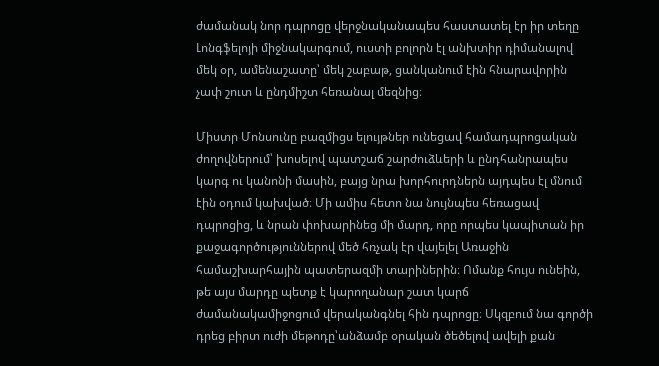ժամանակ նոր դպրոցը վերջնականապես հաստատել էր իր տեղը Լոնգֆելոյի միջնակարգում, ուստի բոլորն էլ անխտիր դիմանալով մեկ օր, ամենաշատը՝ մեկ շաբաթ, ցանկանում էին հնարավորին չափ շուտ և ընդմիշտ հեռանալ մեզնից։

Միստր Մոնսունը բազմիցս ելույթներ ունեցավ համադպրոցական ժողովներում՝ խոսելով պատշաճ շարժուձևերի և ընդհանրապես կարգ ու կանոնի մասին, բայց նրա խորհուրդներն այդպես էլ մնում էին օդում կախված։ Մի ամիս հետո նա նույնպես հեռացավ դպրոցից, և նրան փոխարինեց մի մարդ, որը որպես կապիտան իր քաջագործություններով մեծ հռչակ էր վայելել Առաջին համաշխարհային պատերազմի տարիներին։ Ոմանք հույս ունեին, թե այս մարդը պետք է կարողանար շատ կարճ ժամանակամիջոցում վերականգնել հին դպրոցը։ Սկզբում նա գործի դրեց բիրտ ուժի մեթոդը՝անձամբ օրական ծեծելով ավելի քան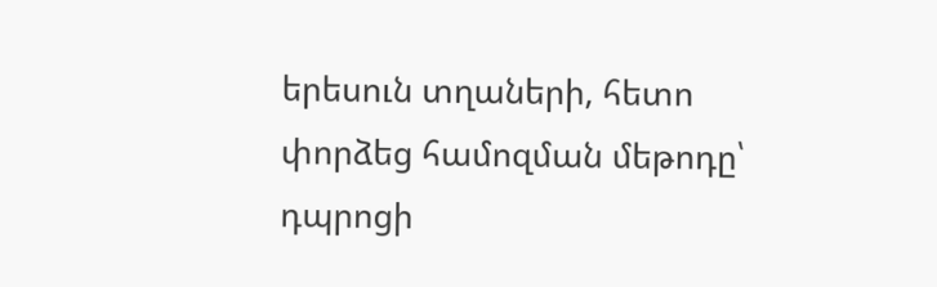երեսուն տղաների, հետո փորձեց համոզման մեթոդը՝ դպրոցի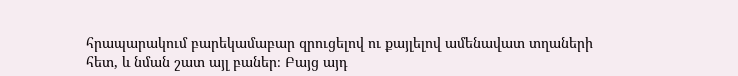հրապարակում բարեկամաբար զրուցելով ու քայլելով ամենավատ տղաների հետ, և նման շատ այլ բաներ։ Բայց այդ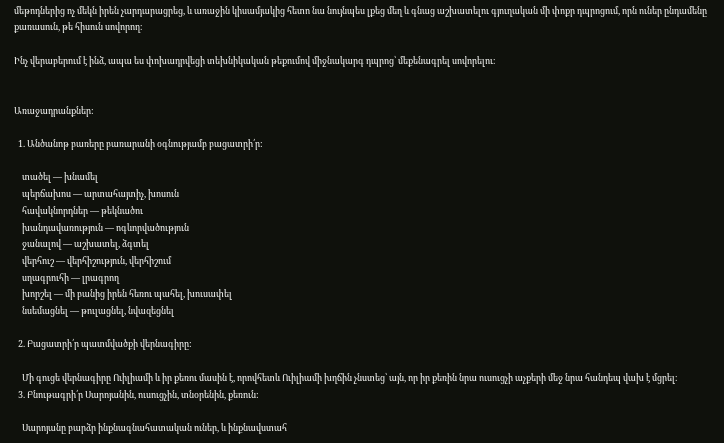մեթոդներից ոչ մեկն իրեն չարդարացրեց, և առաջին կիսամյակից հետո նա նույնպես լքեց մեղ և գնաց աշխատելու գյուղական մի փոքր դպրոցում, որն ուներ ընդամենը քառասուն, թե հիսուն սովորող։

Ինչ վերաբերում է ինձ, ապա ես փոխադրվեցի տեխնիկական թեքումով միջնակարգ դպրոց՝ մեքենագրել սովորելու։


Առաջադրանքներ:

  1. Անծանոթ բառերը բառարանի օգնությամբ բացատրի՛ր:

    տածել — խնամել
    պերճախոս — արտահայտիչ, խոսուն
    հավակնորդներ — թեկնածու
    խանդավառություն — ոգևորվածություն
    ջանալով — աշխատել, ձգտել
    վերհուշ — վերհիշություն, վերհիշում
    սղագրուհի — լրագրող
    խորշել — մի բանից իրեն հեռու պահել, խուսափել
    նսեմացնել — թուլացնել, նվազեցնել

  2. Բացատրի՛ր պատմվածքի վերնագիրը:

    Մի գուցե վերնագիրը Ուիլիամի և իր քեռու մասին է, որովհետև Ուիլիամի խղճին չնստեց՝ այն, որ իր քեռին նրա ուսուցչի աչքերի մեջ նրա հանդեպ վախ է մցրել։
  3. Բնութագրի՛ր Սարոյանին, ուսուցչին, տնօրենին, քեռուն:

    Սարոյանը բարձր ինքնագնահատական ուներ, և ինքնավստահ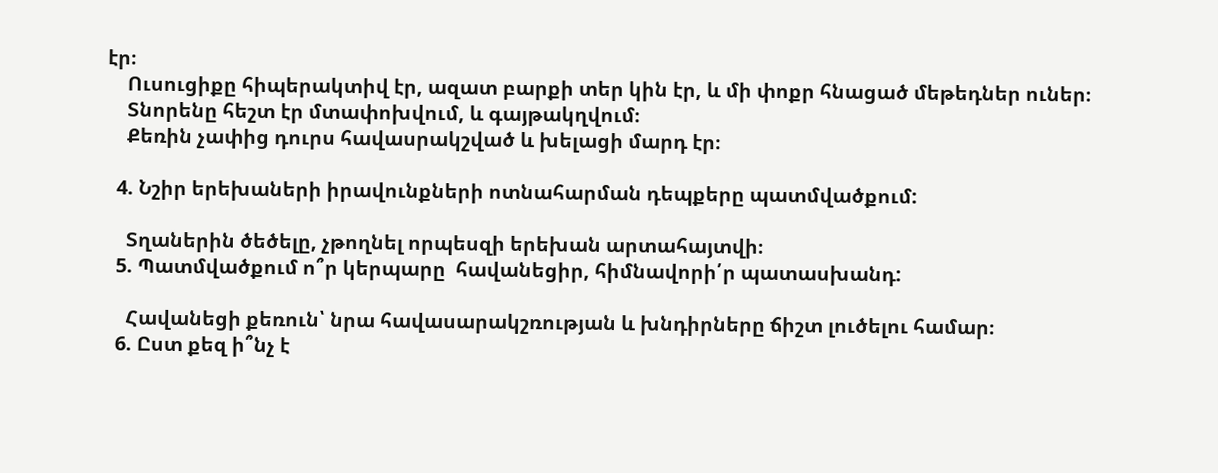էր։
    Ուսուցիքը հիպերակտիվ էր, ազատ բարքի տեր կին էր, և մի փոքր հնացած մեթեդներ ուներ։
    Տնորենը հեշտ էր մտափոխվում, և գայթակղվում։
    Քեռին չափից դուրս հավասրակշված և խելացի մարդ էր։

  4. Նշիր երեխաների իրավունքների ոտնահարման դեպքերը պատմվածքում:

    Տղաներին ծեծելը, չթողնել որպեսզի երեխան արտահայտվի։
  5. Պատմվածքում ո՞ր կերպարը  հավանեցիր, հիմնավորի՛ր պատասխանդ:

    Հավանեցի քեռուն՝ նրա հավասարակշռության և խնդիրները ճիշտ լուծելու համար։
  6. Ըստ քեզ ի՞նչ է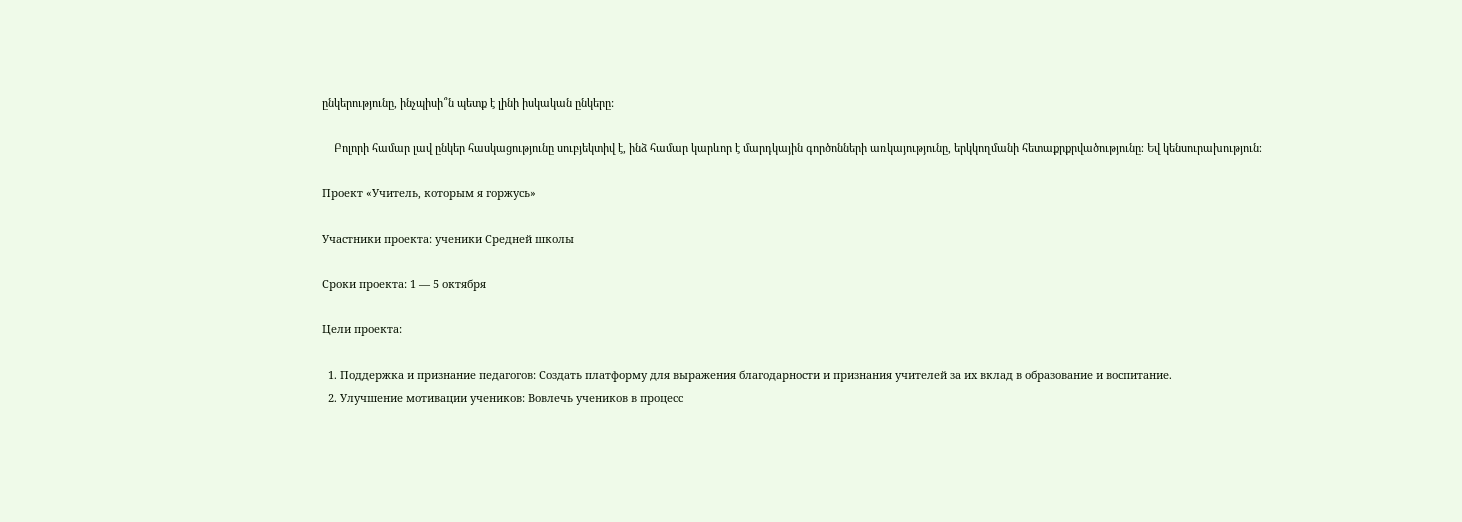ընկերությունը, ինչպիսի՞ն պետք է լինի իսկական ընկերը:

    Բոլորի համար լավ ընկեր հասկացությունը սուբյեկտիվ է, ինձ համար կարևոր է մարդկային գործոնների առկայությունը, երկկողմանի հետաքրքրվածությունը։ Եվ կենսուրախություն։

Проект «Учитель, которым я горжусь»

Участники проекта: ученики Средней школы

Сроки проекта: 1 — 5 октября

Цели проекта:

  1. Поддержка и признание педагогов: Создать платформу для выражения благодарности и признания учителей за их вклад в образование и воспитание.
  2. Улучшение мотивации учеников: Вовлечь учеников в процесс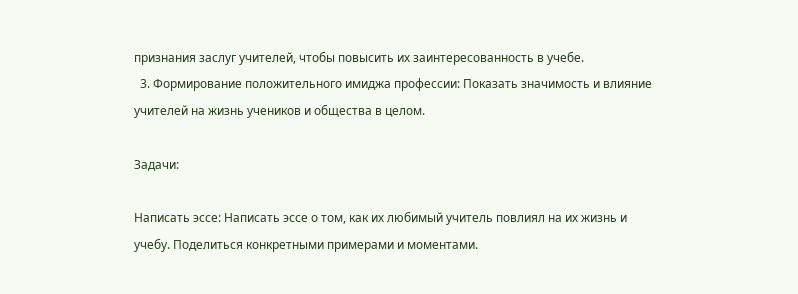признания заслуг учителей, чтобы повысить их заинтересованность в учебе.
  3. Формирование положительного имиджа профессии: Показать значимость и влияние учителей на жизнь учеников и общества в целом.

Задачи:

Написать эссе: Написать эссе о том, как их любимый учитель повлиял на их жизнь и учебу. Поделиться конкретными примерами и моментами.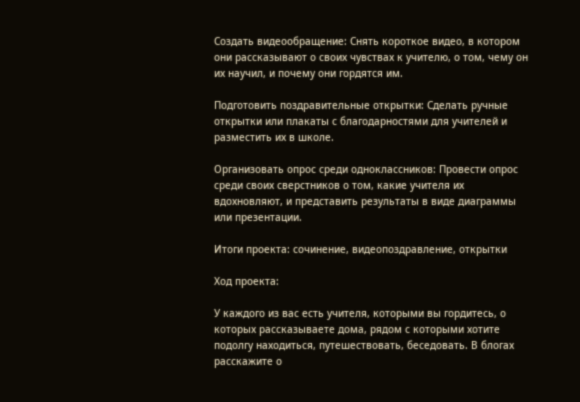Создать видеообращение: Снять короткое видео, в котором они рассказывают о своих чувствах к учителю, о том, чему он их научил, и почему они гордятся им.

Подготовить поздравительные открытки: Сделать ручные открытки или плакаты с благодарностями для учителей и разместить их в школе.

Организовать опрос среди одноклассников: Провести опрос среди своих сверстников о том, какие учителя их вдохновляют, и представить результаты в виде диаграммы или презентации.

Итоги проекта: сочинение, видеопоздравление, открытки

Ход проекта:

У каждого из вас есть учителя, которыми вы гордитесь, о которых рассказываете дома, рядом с которыми хотите подолгу находиться, путешествовать, беседовать. В блогах расскажите о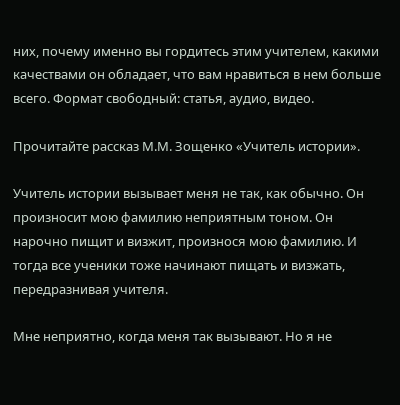них, почему именно вы гордитесь этим учителем, какими качествами он обладает, что вам нравиться в нем больше всего. Формат свободный: статья, аудио, видео.

Прочитайте рассказ М.М. Зощенко «Учитель истории».

Учитель истории вызывает меня не так, как обычно. Он произносит мою фамилию неприятным тоном. Он нарочно пищит и визжит, произнося мою фамилию. И тогда все ученики тоже начинают пищать и визжать, передразнивая учителя.

Мне неприятно, когда меня так вызывают. Но я не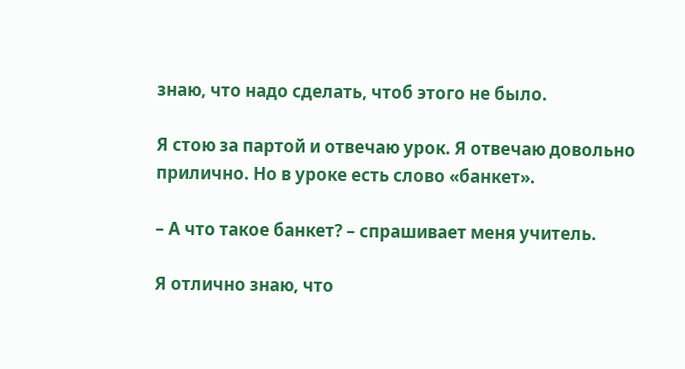знаю, что надо сделать, чтоб этого не было.

Я стою за партой и отвечаю урок. Я отвечаю довольно прилично. Но в уроке есть слово «банкет».

– А что такое банкет? – спрашивает меня учитель.

Я отлично знаю, что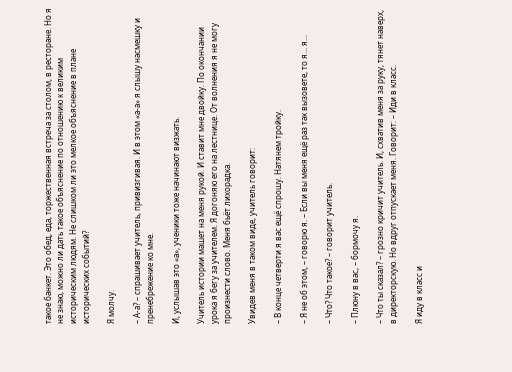такое банкет. Это обед, еда, торжественная встреча за столом, в ресторане. Но я не знаю, можно ли дать такое объяснение по отношению к великим историческим людям. Не слишком ли это мелкое объяснение в плане исторических событий?

Я молчу.

– А-а? – спрашивает учитель, привизгивая. И в этом «а-а» я слышу насмешку и пренебрежение ко мне.

И, услышав это «а», ученики тоже начинают визжать.

Учитель истории машет на меня рукой. И ставит мне двойку. По окончании урока я бегу за учителем. Я догоняю его на лестнице. От волнения я не могу произнести слово. Меня бьёт лихорадка.

Увидев меня в таком виде, учитель говорит:

– В конце четверти я вас ещё спрошу. Натянем тройку.

– Я не об этом, – говорю я. – Если вы меня ещё раз так вызовете, то я… я…

– Что? Что такое? – говорит учитель.

– Плюну в вас, – бормочу я.

– Что ты сказал? – грозно кричит учитель. И, схватив меня за руку, тянет наверх, в директорскую. Но вдруг отпускает меня. Говорит: – Иди в класс.

Я иду в класс и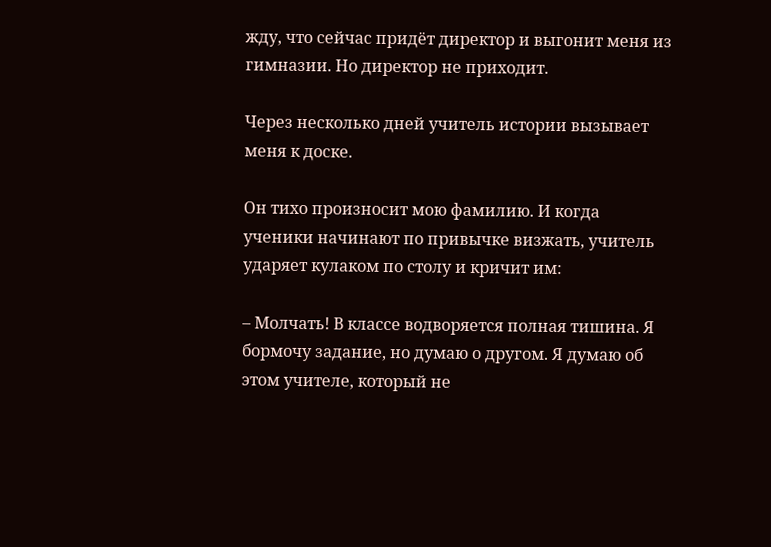жду, что сейчас придёт директор и выгонит меня из гимназии. Но директор не приходит.

Через несколько дней учитель истории вызывает меня к доске.

Он тихо произносит мою фамилию. И когда ученики начинают по привычке визжать, учитель ударяет кулаком по столу и кричит им:

– Молчать! В классе водворяется полная тишина. Я бормочу задание, но думаю о другом. Я думаю об этом учителе, который не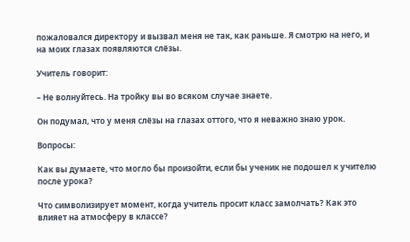пожаловался директору и вызвал меня не так, как раньше. Я смотрю на него, и на моих глазах появляются слёзы.

Учитель говорит:

– Не волнуйтесь. На тройку вы во всяком случае знаете.

Он подумал, что у меня слёзы на глазах оттого, что я неважно знаю урок.

Вопросы:

Как вы думаете, что могло бы произойти, если бы ученик не подошел к учителю после урока?

Что символизирует момент, когда учитель просит класс замолчать? Как это влияет на атмосферу в классе?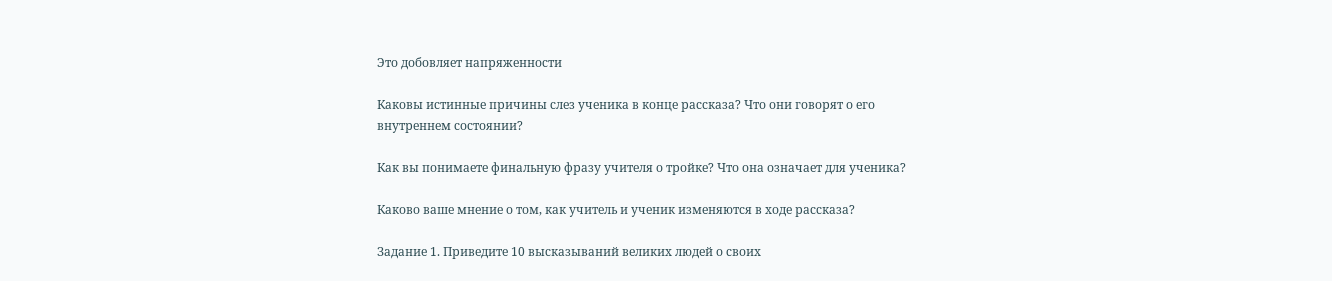Это добовляет напряженности

Каковы истинные причины слез ученика в конце рассказа? Что они говорят о его внутреннем состоянии?

Как вы понимаете финальную фразу учителя о тройке? Что она означает для ученика?

Каково ваше мнение о том, как учитель и ученик изменяются в ходе рассказа?

Задание 1. Приведите 10 высказываний великих людей о своих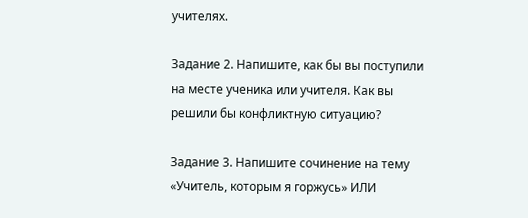учителях.

Задание 2. Напишите, как бы вы поступили на месте ученика или учителя. Как вы решили бы конфликтную ситуацию?

Задание 3. Напишите сочинение на тему «Учитель, которым я горжусь» ИЛИ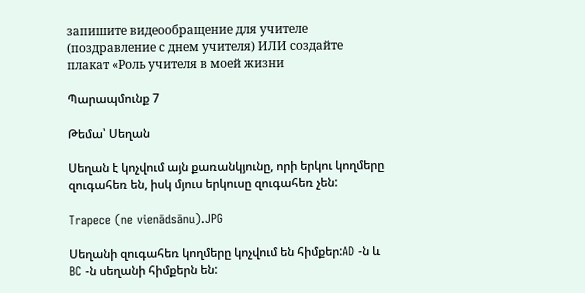запишите видеообращение для учителе (поздравление с днем учителя) ИЛИ создайте плакат «Роль учителя в моей жизни

Պարապմունք 7

Թեմա՝ Սեղան

Սեղան է կոչվում այն քառանկյունը, որի երկու կողմերը զուգահեռ են, իսկ մյուս երկուսը զուգահեռ չեն:

Trapece (ne vienādsānu).JPG

Սեղանի զուգահեռ կողմերը կոչվում են հիմքեր:AD -ն և BC -ն սեղանի հիմքերն են: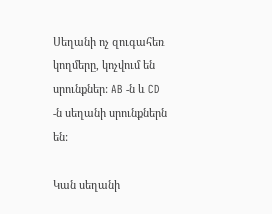Սեղանի ոչ զուգահեռ կողմերը, կոչվում են սրունքներ: AB -ն և CD -ն սեղանի սրունքներն են:

Կան սեղանի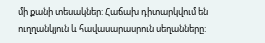մի քանի տեսակներ: Հաճախ դիտարկվում են ուղղանկյուն և հավասարասրուն սեղանները: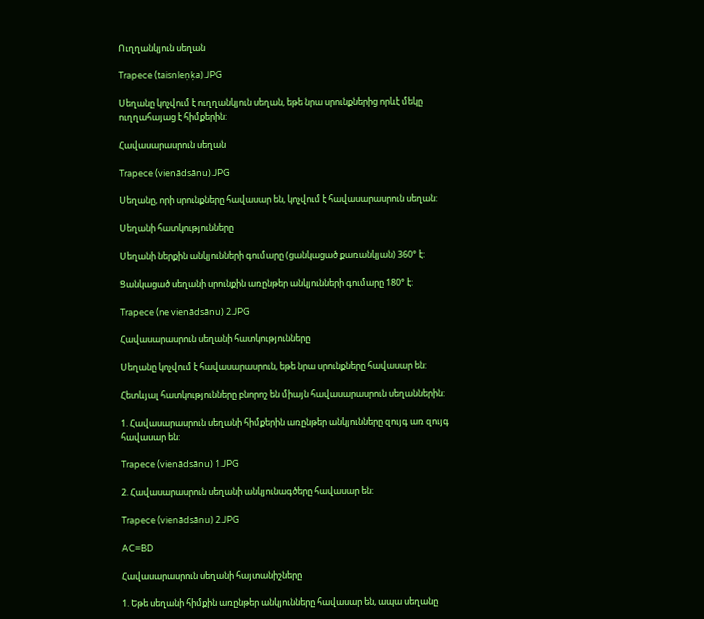Ուղղանկյուն սեղան

Trapece (taisnleņķa).JPG

Սեղանը կոչվում է ուղղանկյուն սեղան, եթե նրա սրունքներից որևէ մեկը ուղղահայաց է հիմքերին:

Հավասարասրուն սեղան

Trapece (vienādsānu).JPG

Սեղանը, որի սրունքները հավասար են, կոչվում է հավասարասրուն սեղան:

Սեղանի հատկությունները

Սեղանի ներքին անկյունների գումարը (ցանկացած քառանկյան) 360° է:

Ցանկացած սեղանի սրունքին առընթեր անկյունների գումարը 180° է:

Trapece (ne vienādsānu) 2.JPG

Հավասարասրուն սեղանի հատկությունները

Սեղանը կոչվում է հավասարասրուն, եթե նրա սրունքները հավասար են:

Հետևյալ հատկությունները բնորոշ են միայն հավասարասրուն սեղաններին:

1. Հավասարասրուն սեղանի հիմքերին առընթեր անկյունները զույգ առ զույգ հավասար են:

Trapece (vienādsānu) 1.JPG

2. Հավասարասրուն սեղանի անկյունագծերը հավասար են:

Trapece (vienādsānu) 2.JPG

AC=BD

Հավասարասրուն սեղանի հայտանիշները

1. Եթե սեղանի հիմքին առընթեր անկյունները հավասար են, ապա սեղանը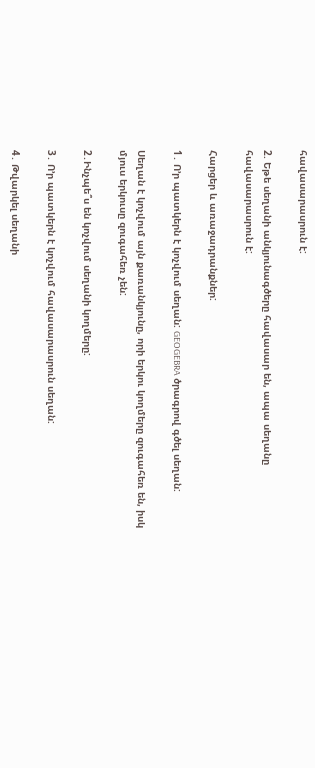հավասարասրուն է:

2. Եթե սեղանի անկյունագծերը հավասար են, ապա սեղանը հավասարասրուն է:

Հարցեր և առաջադրանքներ:

1․ Ո՚ր պատկերն է կոչվում սեղան: GEOGEBRA ծրագրով գծել սեղան:

Սեղան է կոչվում այն քառանկյունը, որի երկու կողմերը զուգահեռ են, իսկ մյուս երկուսը զուգահեռ չեն:

2․Ինչպե՞ս են կոչվում սեղանի կողմերը:

3․ Ո՚ր պատկերն է կոչվում հավասարասրուն սեղան:

4․ Թվարկել սեղանի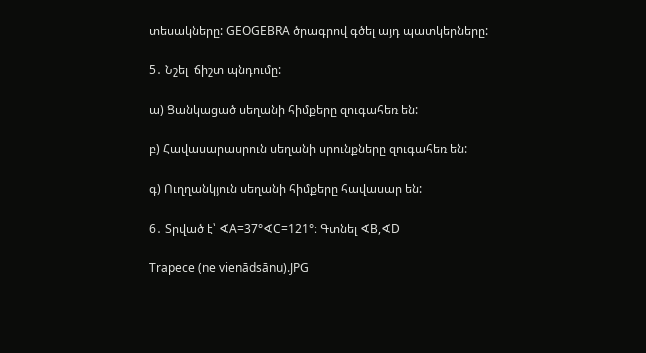տեսակները: GEOGEBRA ծրագրով գծել այդ պատկերները:

5․ Նշել  ճիշտ պնդումը:

ա) Ցանկացած սեղանի հիմքերը զուգահեռ են:

բ) Հավասարասրուն սեղանի սրունքները զուգահեռ են:

գ) Ուղղանկյուն սեղանի հիմքերը հավասար են:

6․ Տրված է՝ ∢A=37°∢C=121°։ Գտնել ∢B,∢D

Trapece (ne vienādsānu).JPG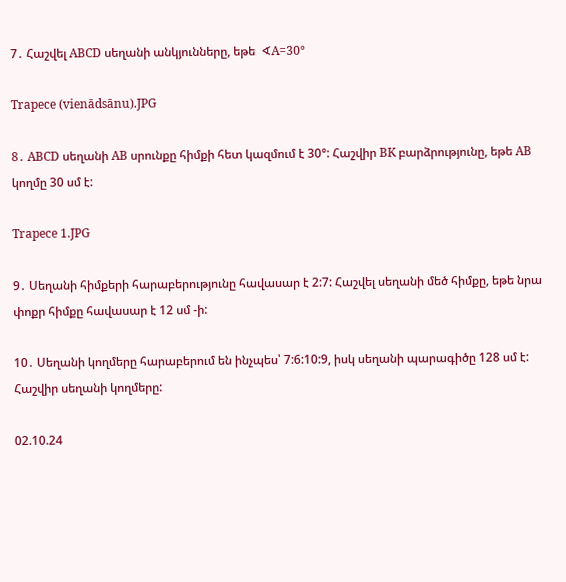7․ Հաշվել ABCD սեղանի անկյունները, եթե  ∢A=30°

Trapece (vienādsānu).JPG

8․ ABCD սեղանի AB սրունքը հիմքի հետ կազմում է 30°: Հաշվիր BK բարձրությունը, եթե AB կողմը 30 սմ է:

Trapece 1.JPG

9․ Սեղանի հիմքերի հարաբերությունը հավասար է 2:7: Հաշվել սեղանի մեծ հիմքը, եթե նրա փոքր հիմքը հավասար է 12 սմ -ի:

10․ Սեղանի կողմերը հարաբերում են ինչպես՝ 7:6:10:9, իսկ սեղանի պարագիծը 128 սմ է: Հաշվիր սեղանի կողմերը:

02.10.24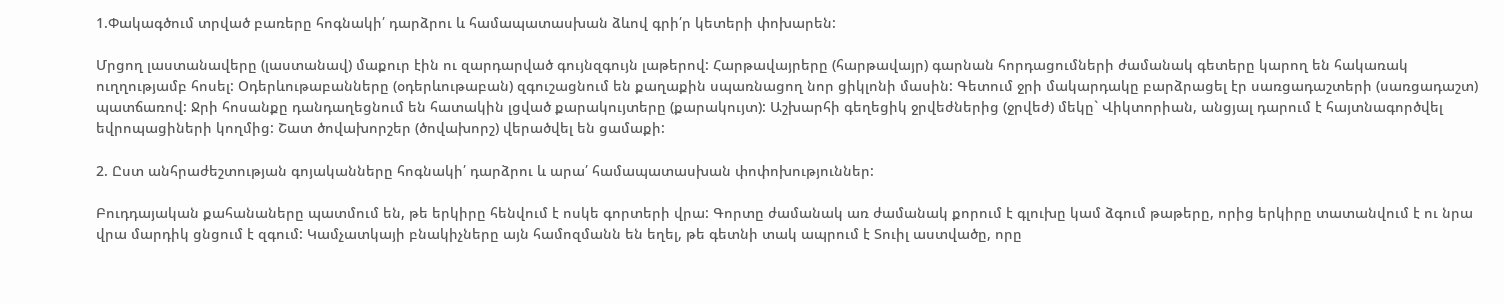1.Փակագծում տրված բառերը հոգնակի՛ դարձրու և համապատասխան ձևով գրի՛ր կետերի փոխարեն:

Մրցող լաստանավերը (լաստանավ) մաքուր էին ու զարդարված գույնզգույն լաթերով: Հարթավայրերը (հարթավայր) գարնան հորդացումների ժամանակ գետերը կարող են հակառակ ուղղությամբ հոսել: Օդերևութաբանները (օդերևութաբան) զգուշացնում են քաղաքին սպառնացող նոր ցիկլոնի մասին: Գետում ջրի մակարդակը բարձրացել էր սառցադաշտերի (սառցադաշտ) պատճառով: Ջրի հոսանքը դանդաղեցնում են հատակին լցված քարակույտերը (քարակույտ): Աշխարհի գեղեցիկ ջրվեժներից (ջրվեժ) մեկը` Վիկտորիան, անցյալ դարում է հայտնագործվել եվրոպացիների կողմից: Շատ ծովախորշեր (ծովախորշ) վերածվել են ցամաքի:

2. Ըստ անհրաժեշտության գոյականները հոգնակի՛ դարձրու և արա՛ համապատասխան փոփոխություններ:

Բուդդայական քահանաները պատմում են, թե երկիրը հենվում է ոսկե գորտերի վրա: Գորտը ժամանակ առ ժամանակ քորում է գլուխը կամ ձգում թաթերը, որից երկիրը տատանվում է ու նրա վրա մարդիկ ցնցում է զգում: Կամչատկայի բնակիչները այն համոզմանն են եղել, թե գետնի տակ ապրում է Տուիլ աստվածը, որը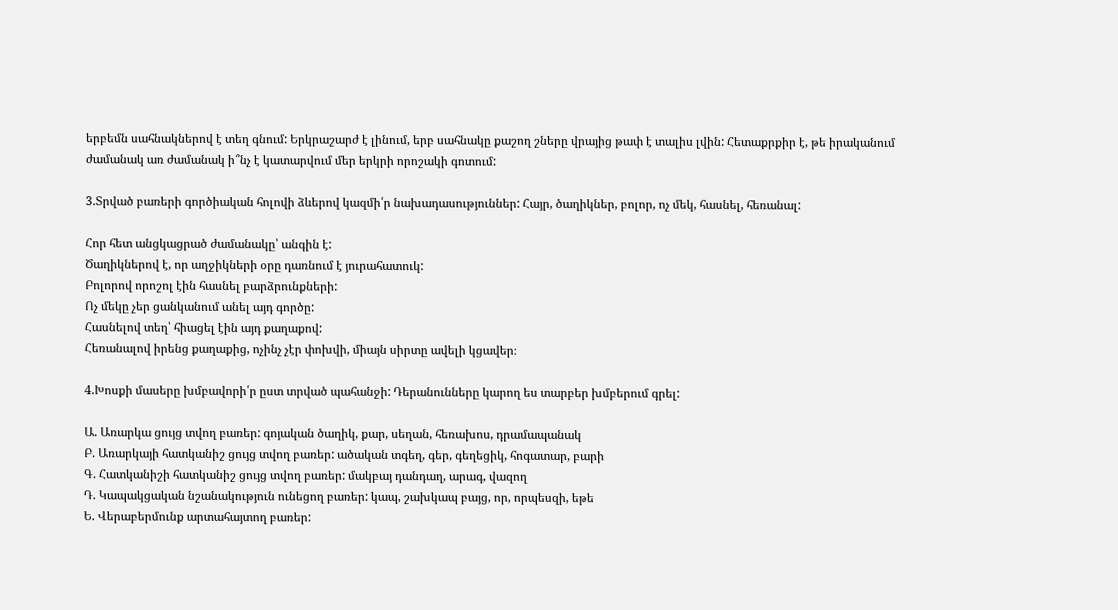երբեմն սահնակներով է տեղ գնում: Երկրաշարժ է լինում, երբ սահնակը քաշող շները վրայից թափ է տալիս լվին: Հետաքրքիր է, թե իրականում ժամանակ առ ժամանակ ի՞նչ է կատարվում մեր երկրի որոշակի գոտում:

3.Տրված բառերի գործիական հոլովի ձևերով կազմի՛ր նախադասություններ: Հայր, ծաղիկներ, բոլոր, ոչ մեկ, հասնել, հեռանալ:

Հոր հետ անցկացրած ժամանակը՝ անգին է:
Ծաղիկներով է, որ աղջիկների օրը դառնում է յուրահատուկ:
Բոլորով որոշոլ էին հասնել բարձրունքների:
Ոչ մեկը չեր ցանկանում անել այդ գործը:
Հասնելով տեղ՝ հիացել էին այդ քաղաքով:
Հեռանալով իրենց քաղաքից, ոչինչ չէր փոխվի, միայն սիրտը ավելի կցավեր։

4.Խոսքի մասերը խմբավորի՛ր ըստ տրված պահանջի: Դերանունները կարող ես տարբեր խմբերում գրել:

Ա. Առարկա ցույց տվող բառեր: գոյական ծաղիկ, քար, սեղան, հեռախոս, դրամապանակ
Բ. Առարկայի հատկանիշ ցույց տվող բառեր: ածական տգեղ, գեր, գեղեցիկ, հոգատար, բարի
Գ. Հատկանիշի հատկանիշ ցույց տվող բառեր: մակբայ դանդաղ, արագ, վազող
Դ. Կապակցական նշանակություն ունեցող բառեր: կապ, շախկապ բայց, որ, որպեսզի, եթե
Ե. Վերաբերմունք արտահայտող բառեր: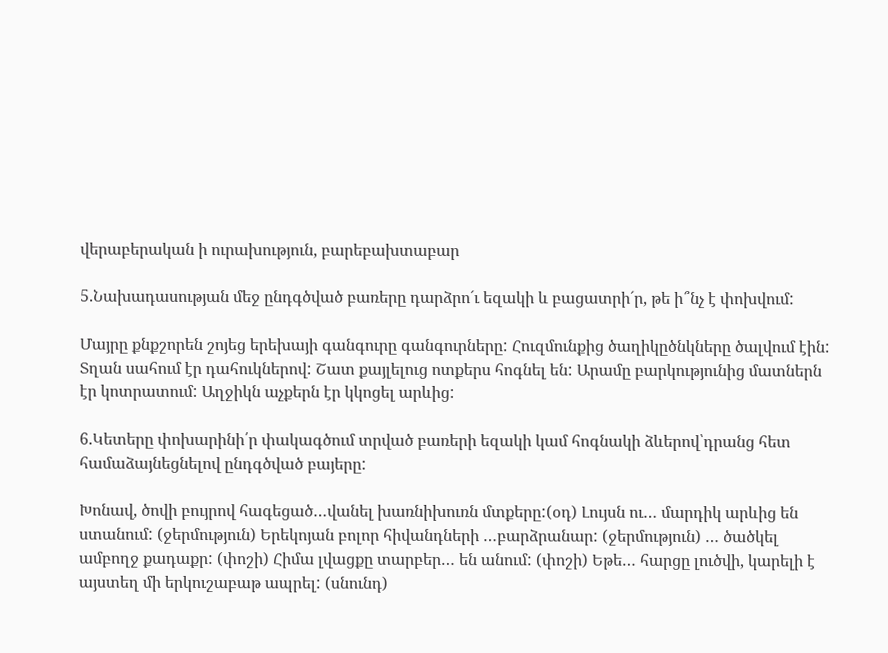վերաբերական ի ուրախություն, բարեբախտաբար

5.Նախադասության մեջ ընդգծված բառերը դարձրո´ւ եզակի և բացատրի´ր, թե ի՞նչ է փոխվում:

Մայրը քնքշորեն շոյեց երեխայի գանգուրը գանգուրները: Հուզմունքից ծաղիկըծնկները ծալվում էին: Տղան սահում էր դահուկներով: Շատ քայլելուց ոտքերս հոգնել են: Արամը բարկությունից մատներն էր կոտրատում: Աղջիկն աչքերն էր կկոցել արևից:

6.Կետերը փոխարինի՛ր փակագծում տրված բառերի եզակի կամ հոգնակի ձևերով՝դրանց հետ համաձայնեցնելով ընդգծված բայերը:

Խոնավ, ծովի բույրով հագեցած…վանել խառնիխուռն մտքերը:(օդ) Լույսն ու… մարդիկ արևից են ստանում: (ջերմություն) Երեկոյան բոլոր հիվանդների …բարձրանար: (ջերմություն) … ծածկել ամբողջ քադաքր: (փոշի) Հիմա լվացքը տարբեր… են անում: (փոշի) Եթե… հարցը լուծվի, կարելի է այստեղ մի երկուշաբաթ ապրել: (սնունդ)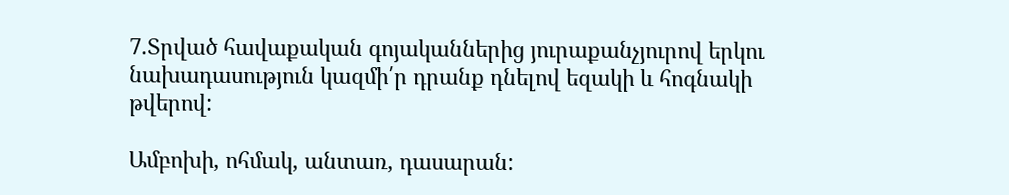7.Տրված հավաքական գոյականներից յուրաքանչյուրով երկու նախադասություն կազմի՛ր դրանք դնելով եզակի և հոգնակի թվերով:

Ամբոխի, ոհմակ, անտառ, դասարան: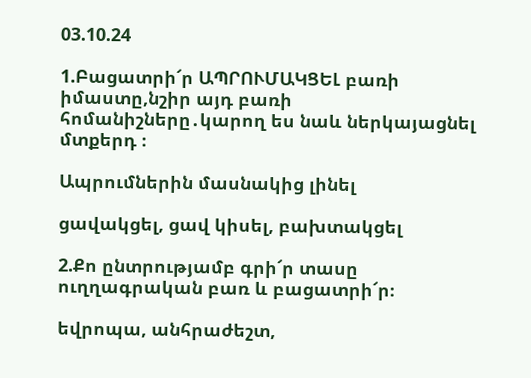03.10.24

1.Բացատրի՜ր ԱՊՐՈՒՄԱԿՑԵԼ բառի իմաստը,նշիր այդ բառի հոմանիշները․կարող ես նաև ներկայացնել մտքերդ ։

Ապրումներին մասնակից լինել

ցավակցել, ցավ կիսել, բախտակցել

2.Քո ընտրությամբ գրի՜ր տասը ուղղագրական բառ և բացատրի՜ր։

եվրոպա, անհրաժեշտ,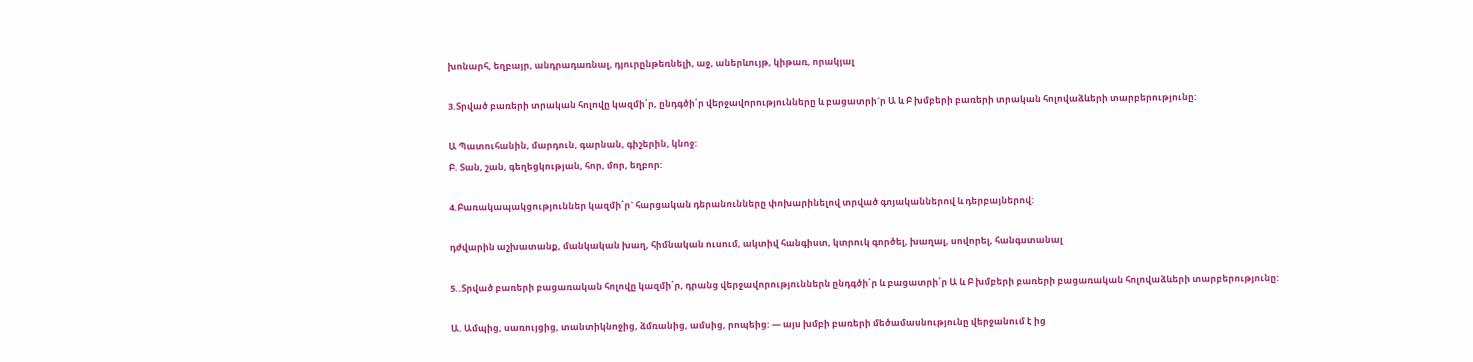խոնարհ, եղբայր, անդրադառնալ, դյուրընթեռնելի, աջ, աներևույթ, կիթառ, որակյալ

3.Տրված բառերի տրական հոլովը կազմի՛ր, ընդգծի՛ր վերջավորությունները և բացատրի´ր Ա և Բ խմբերի բառերի տրական հոլովաձևերի տարբերությունը:

Ա Պատուհանին, մարդուն, գարնան, գիշերին, կնոջ:
Բ. Տան, շան, գեղեցկության, հոր, մոր, եղբոր:

4.Բառակապակցություններ կազմի՛ր` հարցական դերանունները փոխարինելով տրված գոյականներով և դերբայներով:

դժվարին աշխատանք, մանկական խաղ, հիմնական ուսում, ակտիվ հանգիստ, կտրուկ գործել, խաղալ, սովորել, հանգստանալ

5..Տրված բառերի բացառական հոլովը կազմի՛ր, դրանց վերջավորություններն ընդգծի՛ր և բացատրի՛ր Ա և Բ խմբերի բառերի բացառական հոլովաձևերի տարբերությունը:

Ա. Ամպից, սառույցից, տանտիկնոջից, ձմռանից, ամսից, րոպեից: — այս խմբի բառերի մեծամասնությունը վերջանում է ից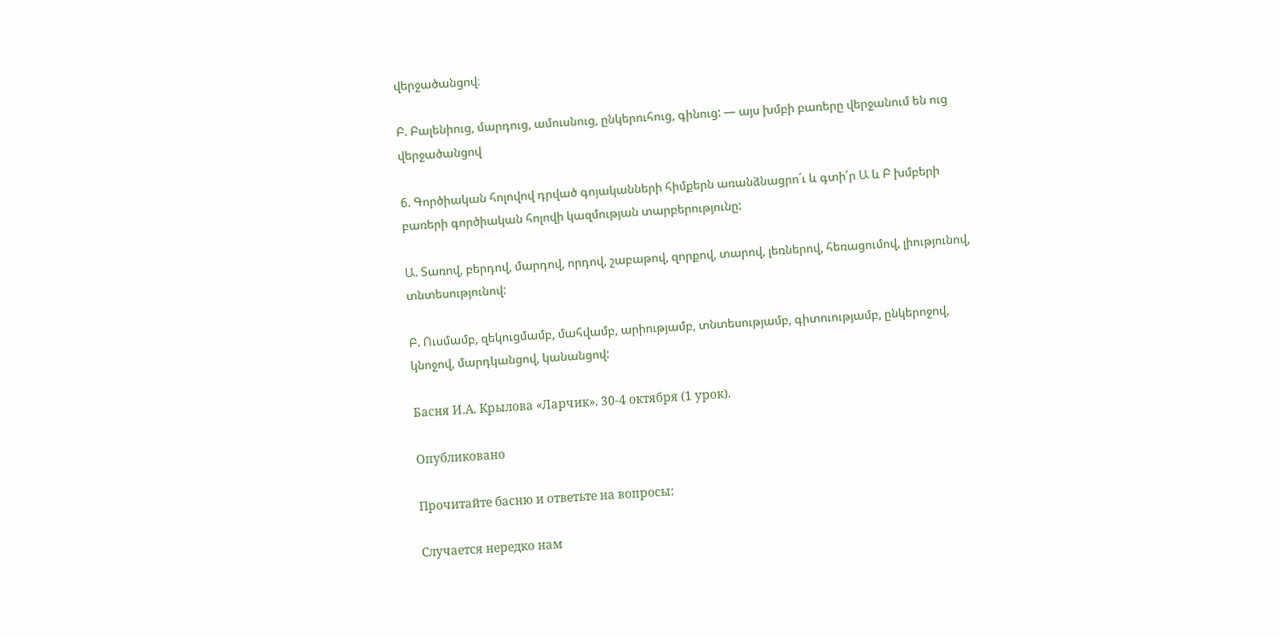վերջածանցով։

Բ. Բալենիուց, մարդուց, ամուսնուց, ընկերուհուց, գինուց: — այս խմբի բառերը վերջանում են ուց վերջածանցով

6. Գործիական հոլովով դրված գոյականների հիմքերն առանձնացրո´ւ և գտի՛ր Ա և Բ խմբերի բառերի գործիական հոլովի կազմության տարբերությունը:

Ա. Տառով, բերդով, մարդով, որդով, շաբաթով, զորքով, տարով, լեռներով, հեռացումով, լիությունով, տնտեսությունով:

Բ. Ուսմամբ, զեկուցմամբ, մահվամբ, արիությամբ, տնտեսությամբ, գիտուությամբ, ընկերոջով, կնոջով, մարդկանցով, կանանցով:

Басня И.А. Крылова «Ларчик». 30-4 октября (1 урок).

Опубликовано

Прочитайте басню и ответьте на вопросы:

Случается нередко нам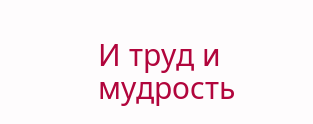И труд и мудрость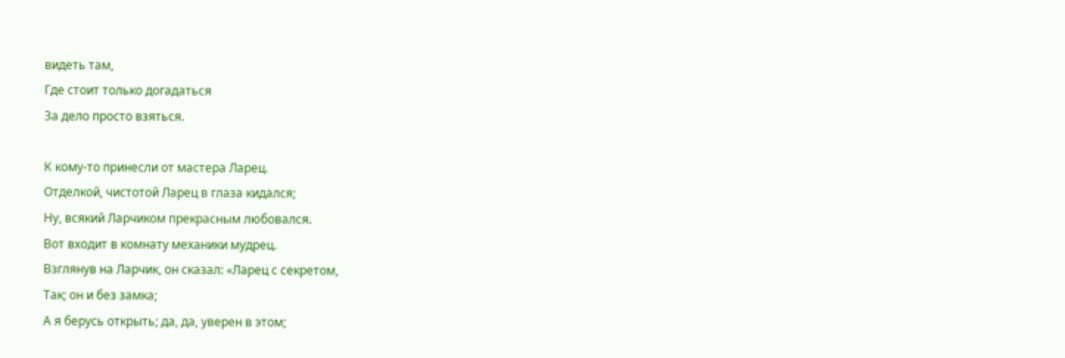видеть там,
Где стоит только догадаться
За дело просто взяться.

К кому-то принесли от мастера Ларец.
Отделкой, чистотой Ларец в глаза кидался;
Ну, всякий Ларчиком прекрасным любовался.
Вот входит в комнату механики мудрец.
Взглянув на Ларчик, он сказал: «Ларец с секретом,
Так; он и без замка;
А я берусь открыть; да, да, уверен в этом;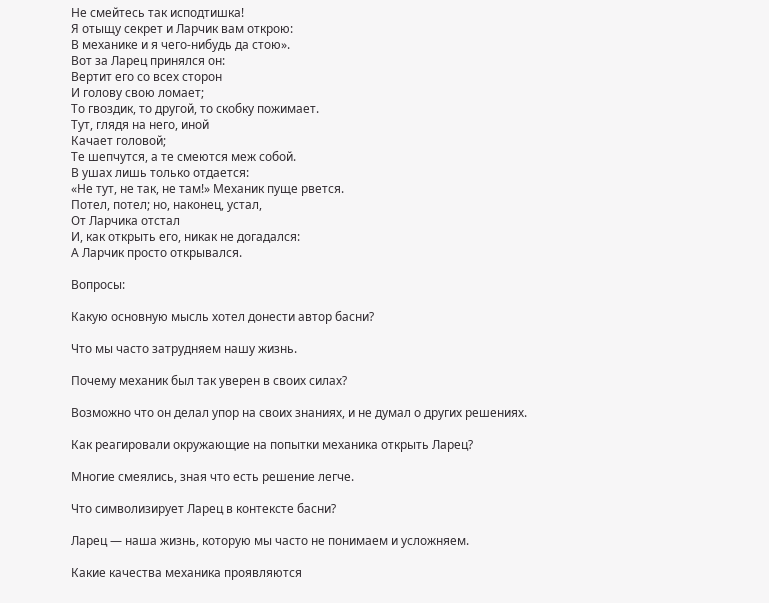Не смейтесь так исподтишка!
Я отыщу секрет и Ларчик вам открою:
В механике и я чего-нибудь да стою».
Вот за Ларец принялся он:
Вертит его со всех сторон
И голову свою ломает;
То гвоздик, то другой, то скобку пожимает.
Тут, глядя на него, иной
Качает головой;
Те шепчутся, а те смеются меж собой.
В ушах лишь только отдается:
«Не тут, не так, не там!» Механик пуще рвется.
Потел, потел; но, наконец, устал,
От Ларчика отстал
И, как открыть его, никак не догадался:
А Ларчик просто открывался.

Вопросы:

Какую основную мысль хотел донести автор басни?

Что мы часто затрудняем нашу жизнь.

Почему механик был так уверен в своих силах?

Возможно что он делал упор на своих знаниях, и не думал о других решениях.

Как реагировали окружающие на попытки механика открыть Ларец?

Многие смеялись, зная что есть решение легче.

Что символизирует Ларец в контексте басни?

Ларец — наша жизнь, которую мы часто не понимаем и усложняем.

Какие качества механика проявляются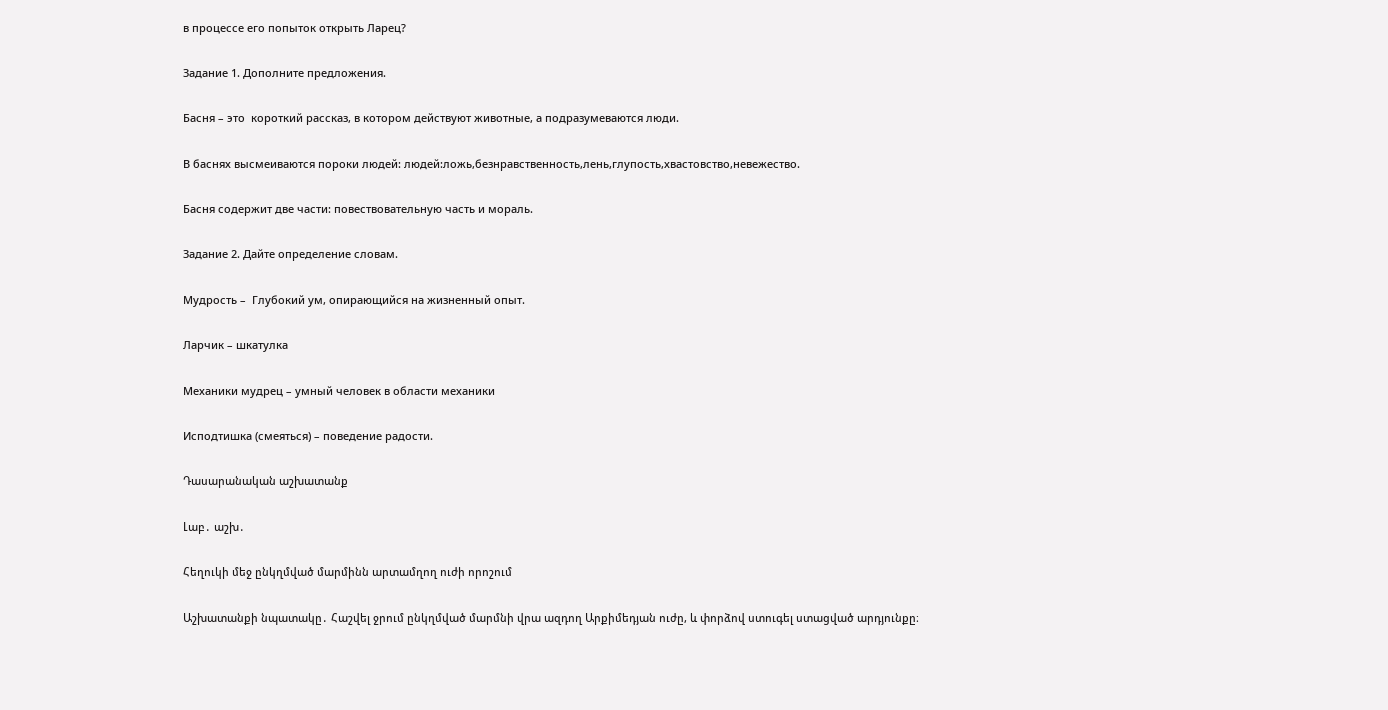в процессе его попыток открыть Ларец?

Задание 1. Дополните предложения.

Басня – это  короткий рассказ, в котором действуют животные, а подразумеваются люди.

В баснях высмеиваются пороки людей: людей:ложь,безнравственность,лень,глупость,хвастовство,невежество.

Басня содержит две части: повествовательную часть и мораль.

Задание 2. Дайте определение словам.

Мудрость –  Глубокий ум, опирающийся на жизненный опыт.

Ларчик – шкатулка

Механики мудрец – умный человек в области механики

Исподтишка (смеяться) – поведение радости.

Դասարանական աշխատանք

Լաբ․ աշխ․

Հեղուկի մեջ ընկղմված մարմինն արտամղող ուժի որոշում

Աշխատանքի նպատակը․ Հաշվել ջրում ընկղմված մարմնի վրա ազդող Արքիմեդյան ուժը, և փորձով ստուգել ստացված արդյունքը։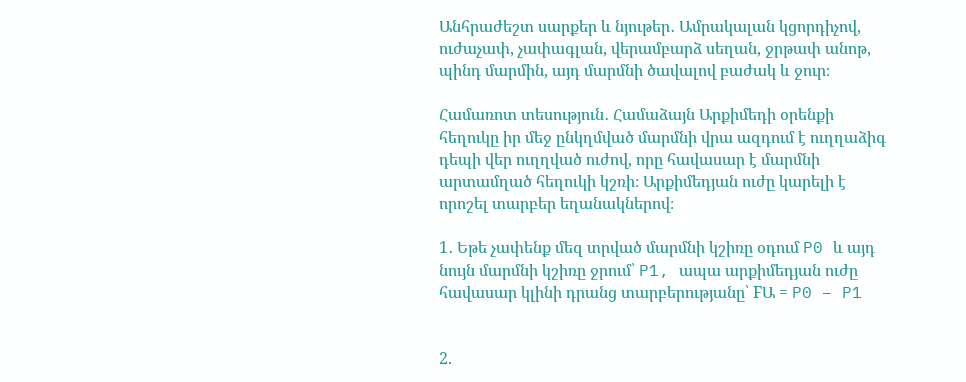Անհրաժեշտ սարքեր և նյութեր․ Ամրակալան կցորդիչով, ուժաչափ, չափագլան, վերամբարձ սեղան, ջրթափ անոթ, պինդ մարմին, այդ մարմնի ծավալով բաժակ և ջուր։

Համառոտ տեսություն․ Համաձայն Արքիմեդի օրենքի հեղուկը իր մեջ ընկղմված մարմնի վրա ազդում է ուղղաձիգ դեպի վեր ուղղված ուժով, որը հավասար է մարմնի արտամղած հեղուկի կշռի։ Արքիմեդյան ուժը կարելի է որոշել տարբեր եղանակներով։

1․ Եթե չափենք մեզ տրված մարմնի կշիռը օդում P0 և այդ նույն մարմնի կշիռը ջրում՝ P1, ապա արքիմեդյան ուժը հավասար կլինի դրանց տարբերությանը՝ FԱ = P0 – P1


2.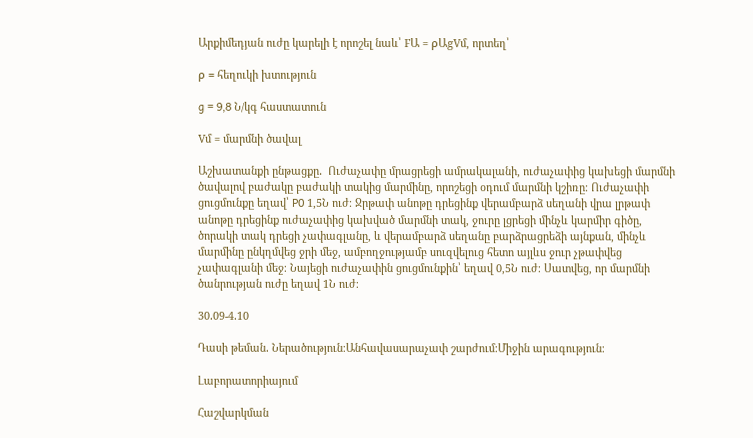Արքիմեդյան ուժը կարելի է որոշել նաև՝ FԱ = ρԱgVմ, որտեղ՝

ρ = հեղուկի խտություն

g = 9,8 Ն/կգ հաստատուն

Vմ = մարմնի ծավալ

Աշխատանքի ընթացքը․  Ուժաչափը մրացրեցի ամրակալանի, ուժաչափից կախեցի մարմնի ծավալով բաժակը բաժակի տակից մարմինը, որոշեցի օդում մարմնի կշիռը։ Ուժաչափի ցուցմունքը եղավ՝ P0 1,5Ն ուժ։ Ջրթափ անոթը դրեցինք վերամբարձ սեղանի վրա լրթափ անոթը դրեցինք ուժաչափից կախված մարմնի տակ, ջուրը լցրեցի մինչև կարմիր գիծը, ծորակի տակ դրեցի չափագլանը, և վերամբարձ սեղանը բարձրացրեձի այնքան, մինչև մարմինը ընկղմվեց ջրի մեջ, ամբողջությամբ սուզվելուց հետո այլևս ջուր չթափվեց չափագլանի մեջ։ Նայեցի ուժաչափին ցուցմունքին՝ եղավ 0,5Ն ուժ։ Սատվեց, որ մարմնի ծանրության ուժը եղավ 1Ն ուժ։

30․09-4․10

Դասի թեման․ Ներածություն։Անհավասարաչափ շարժում։Միջին արագություն։

Լաբորատորիայում

Հաշվարկման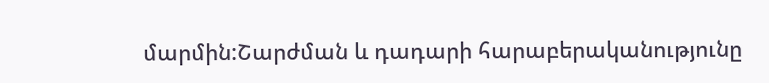մարմին:Շարժման և դադարի հարաբերականությունը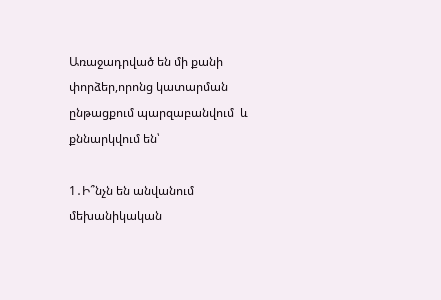Առաջադրված են մի քանի փորձեր,որոնց կատարման ընթացքում պարզաբանվում  և քննարկվում են՝

1․Ի՞նչն են անվանում մեխանիկական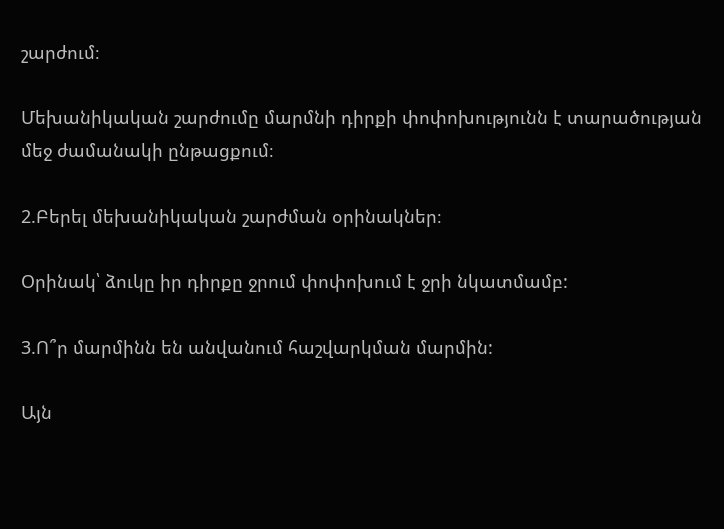շարժում։

Մեխանիկական շարժումը մարմնի դիրքի փոփոխությունն է տարածության մեջ ժամանակի ընթացքում։

2.Բերել մեխանիկական շարժման օրինակներ։

Օրինակ՝ ձուկը իր դիրքը ջրում փոփոխում է ջրի նկատմամբ:

3.Ո՞ր մարմինն են անվանում հաշվարկման մարմին:

Այն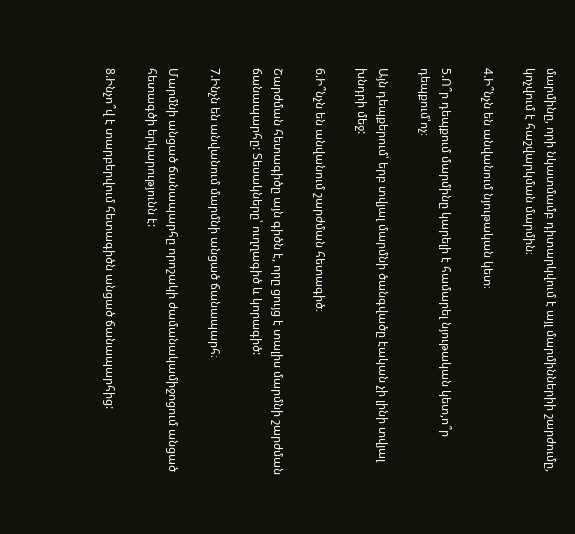մարմինը, որի նկատմամբ դիտարկվում է այլ մարմիններիի շարժումը, կոչվում է հաշվարկման մարմին։

4.Ի՞նչն են անվանում նյութական կետ։

5.Ո՞ր դեպքում մարմինը կարելի է համարել նյութական կետ,ո՞ր դեպքում՝ոչ։

Այն դեպքերում՝ երբ տվյալ մարմնի ծանգվածը էական չի լինի տվյալ խնդրի մեջ:

6.Ի՞նչն են անվանում շարժման հետագիծ։

Շարժման հետագիծը այն գիծն է, որը ցույց է տալիս մարմնի շարժման ճանապարհը: Տեսակները՝ ուղղագիծ և կորագիծ:

7.Ինչն են անվանում մարմնի անցած ճանապարհ։

Մարմնի անցած ճանապարհը որոշակի ժամանակամիջոցում անցած հետագծի երկարությունն է:

8.Ինչո՞վ է տարբերվում հետագիծն անցած ճանապարհից: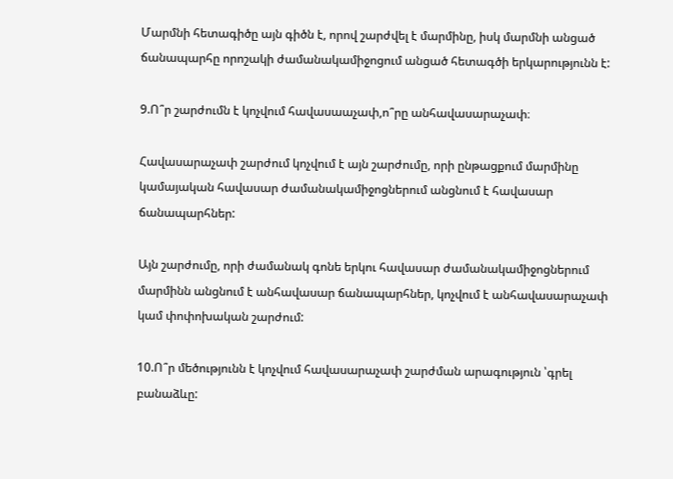Մարմնի հետագիծը այն գիծն է, որով շարժվել է մարմինը, իսկ մարմնի անցած ճանապարհը որոշակի ժամանակամիջոցում անցած հետագծի երկարությունն է:

9.Ո՞ր շարժումն է կոչվում հավասաաչափ,ո՞րը անհավասարաչափ։

Հավասարաչափ շարժում կոչվում է այն շարժումը, որի ընթացքում մարմինը կամայական հավասար ժամանակամիջոցներում անցնում է հավասար ճանապարհներ:

Այն շարժումը, որի ժամանակ գոնե երկու հավասար ժամանակամիջոցներում մարմինն անցնում է անհավասար ճանապարհներ, կոչվում է անհավասարաչափ կամ փոփոխական շարժում:

10.Ո՞ր մեծությունն է կոչվում հավասարաչափ շարժման արագություն ՝գրել բանաձևը: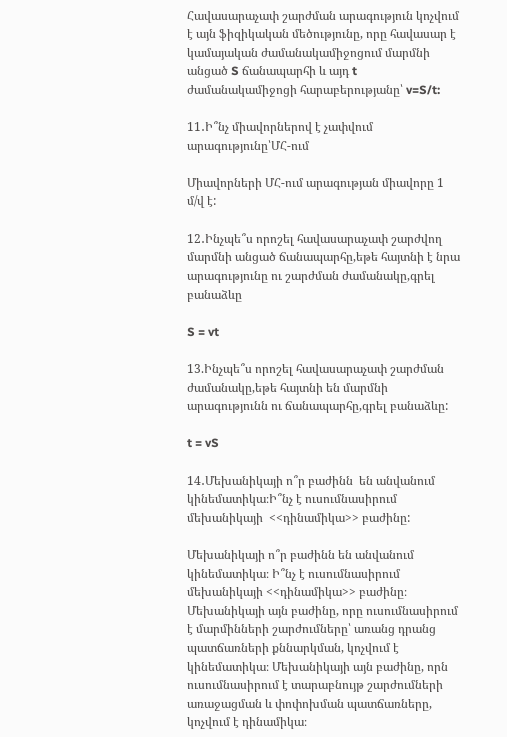Հավասարաչափ շարժման արագություն կոչվում է այն ֆիզիկական մեծությունը, որը հավասար է կամայական ժամանակամիջոցում մարմնի անցած S ճանապարհի և այդ t ժամանակամիջոցի հարաբերությանը՝ v=S/t:

11․Ի՞նչ միավորներով է չափվում արագությունը՝ՄՀ-ում

Միավորների ՄՀ-ում արագության միավորը 1 մ/վ է:

12․Ինչպե՞ս որոշել հավասարաչափ շարժվող մարմնի անցած ճանապարհը,եթե հայտնի է նրա արագությունը ու շարժման ժամանակը,գրել բանաձևը

S = vt

13.Ինչպե՞ս որոշել հավասարաչափ շարժման ժամանակը,եթե հայտնի են մարմնի արագությունն ու ճանապարհը,գրել բանաձևը:

t = vS

14․Մեխանիկայի ո՞ր բաժինն  են անվանում կինեմատիկա։Ի՞նչ է ուսումնասիրում մեխանիկայի  <<դինամիկա>> բաժինը:

Մեխանիկայի ո՞ր բաժինն են անվանում կինեմատիկա։ Ի՞նչ է ուսումնասիրում մեխանիկայի <<դինամիկա>> բաժինը։ Մեխանիկայի այն բաժինը, որը ուսումնասիրում է մարմինների շարժումները՝ առանց դրանց պատճառների քննարկման, կոչվում է կինեմատիկա։ Մեխանիկայի այն բաժինը, որն ուսումնասիրում է տարաբնույթ շարժումների առաջացման և փոփոխման պատճառները, կոչվում է դինամիկա։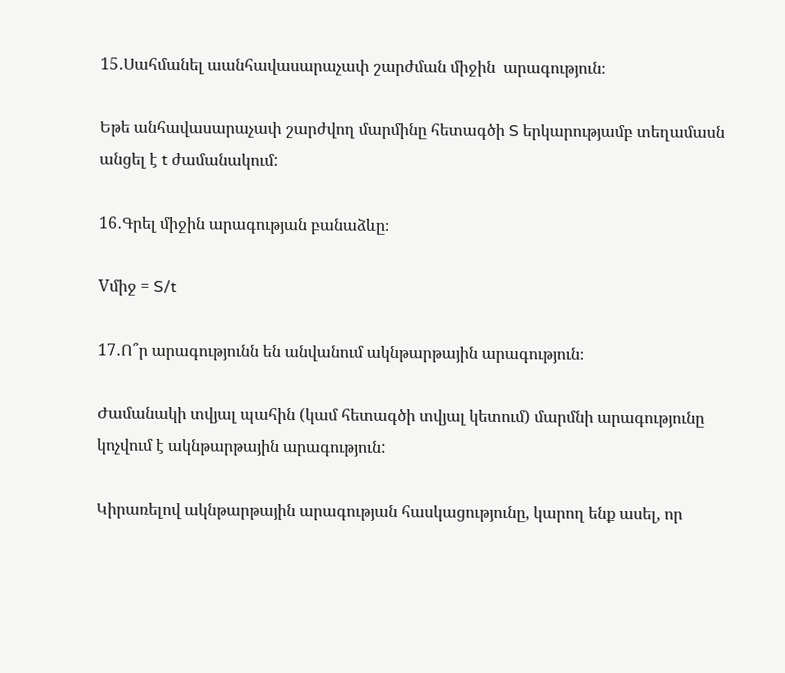15․Սահմանել աանհավասարաչափ շարժման միջին  արագություն։

Եթե անհավասարաչափ շարժվող մարմինը հետագծի S երկարությամբ տեղամասն անցել է t ժամանակում:

16․Գրել միջին արագության բանաձևը։

Vմիջ = S/t

17․Ո՞ր արագությունն են անվանում ակնթարթային արագություն։

Ժամանակի տվյալ պահին (կամ հետագծի տվյալ կետում) մարմնի արագությունը կոչվում է ակնթարթային արագություն:

Կիրառելով ակնթարթային արագության հասկացությունը, կարող ենք ասել, որ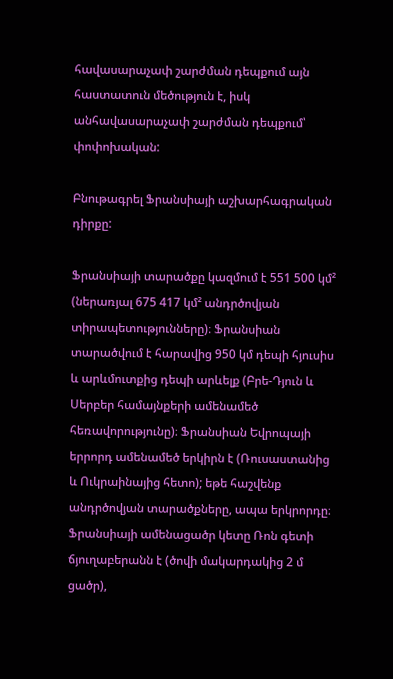հավասարաչափ շարժման դեպքում այն հաստատուն մեծություն է, իսկ անհավասարաչափ շարժման դեպքում՝ փոփոխական:

Բնութագրել Ֆրանսիայի աշխարհագրական դիրքը:

Ֆրանսիայի տարածքը կազմում է 551 500 կմ² (ներառյալ 675 417 կմ² անդրծովյան տիրապետությունները)։ Ֆրանսիան տարածվում է հարավից 950 կմ դեպի հյուսիս և արևմուտքից դեպի արևելք (Բրե-Դյուն և Սերբեր համայնքերի ամենամեծ հեռավորությունը)։ Ֆրանսիան Եվրոպայի երրորդ ամենամեծ երկիրն է (Ռուսաստանից և Ուկրաինայից հետո); եթե հաշվենք անդրծովյան տարածքները, ապա երկրորդը։ Ֆրանսիայի ամենացածր կետը Ռոն գետի ճյուղաբերանն է (ծովի մակարդակից 2 մ ցածր),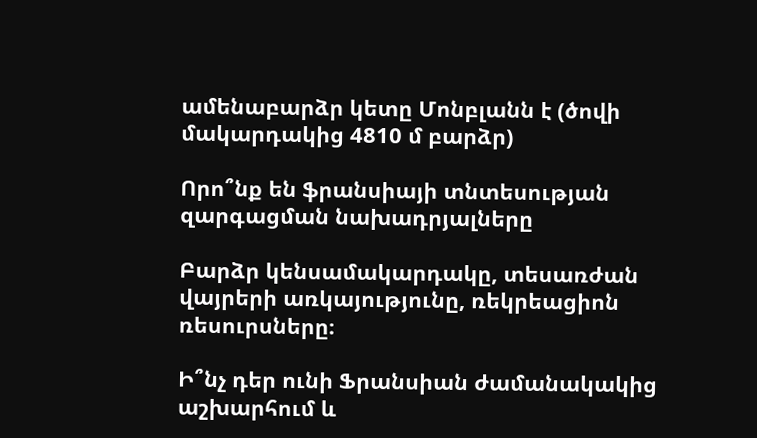ամենաբարձր կետը Մոնբլանն է (ծովի մակարդակից 4810 մ բարձր)

Որո՞նք են ֆրանսիայի տնտեսության զարգացման նախադրյալները

Բարձր կենսամակարդակը, տեսառժան վայրերի առկայությունը, ռեկրեացիոն ռեսուրսները։

Ի՞նչ դեր ունի Ֆրանսիան ժամանակակից աշխարհում և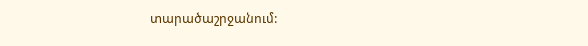տարածաշրջանում: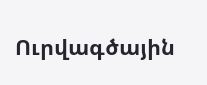Ուրվագծային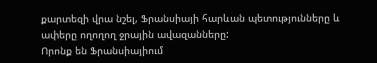քարտեզի վրա նշել, Ֆրանսիայի հարևան պետությունները և ափերը ողողող ջրային ավազանները:
Որոնք են Ֆրանսիայիում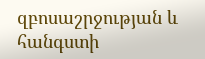զբոսաշրջության և հանգստի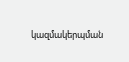կազմակերպման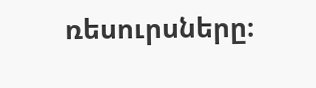ռեսուրսները։